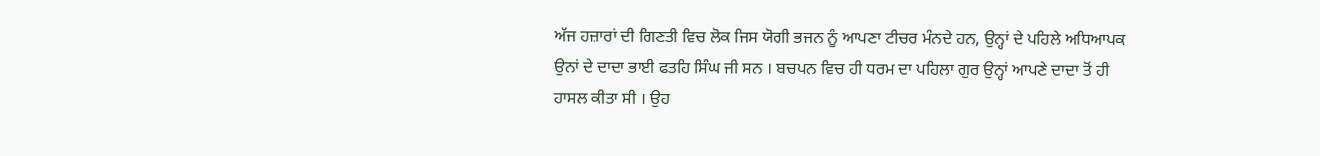ਅੱਜ ਹਜ਼ਾਰਾਂ ਦੀ ਗਿਣਤੀ ਵਿਚ ਲੋਕ ਜਿਸ ਯੋਗੀ ਭਜਨ ਨੂੰ ਆਪਣਾ ਟੀਚਰ ਮੰਨਦੇ ਹਨ, ਉਨ੍ਹਾਂ ਦੇ ਪਹਿਲੇ ਅਧਿਆਪਕ ਉਨਾਂ ਦੇ ਦਾਦਾ ਭਾਈ ਫਤਹਿ ਸਿੰਘ ਜੀ ਸਨ । ਬਚਪਨ ਵਿਚ ਹੀ ਧਰਮ ਦਾ ਪਹਿਲਾ ਗੁਰ ਉਨ੍ਹਾਂ ਆਪਣੇ ਦਾਦਾ ਤੋਂ ਹੀ ਹਾਸਲ ਕੀਤਾ ਸੀ । ਉਹ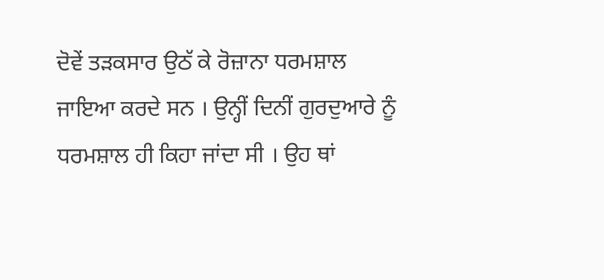ਦੋਵੇਂ ਤੜਕਸਾਰ ਉਠੱ ਕੇ ਰੋਜ਼ਾਨਾ ਧਰਮਸ਼ਾਲ ਜਾਇਆ ਕਰਦੇ ਸਨ । ਉਨ੍ਹੀਂ ਦਿਨੀਂ ਗੁਰਦੁਆਰੇ ਨੂੰ ਧਰਮਸ਼ਾਲ ਹੀ ਕਿਹਾ ਜਾਂਦਾ ਸੀ । ਉਹ ਥਾਂ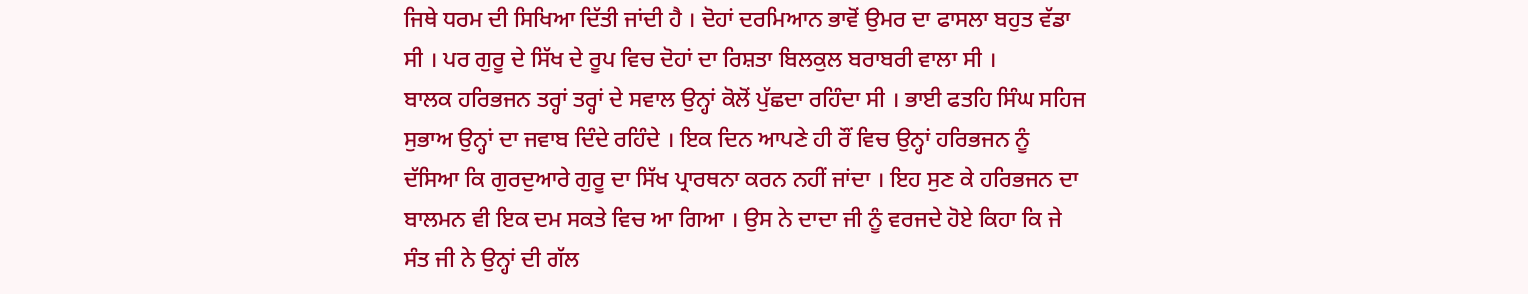ਜਿਥੇ ਧਰਮ ਦੀ ਸਿਖਿਆ ਦਿੱਤੀ ਜਾਂਦੀ ਹੈ । ਦੋਹਾਂ ਦਰਮਿਆਨ ਭਾਵੋਂ ਉਮਰ ਦਾ ਫਾਸਲਾ ਬਹੁਤ ਵੱਡਾ ਸੀ । ਪਰ ਗੁਰੂ ਦੇ ਸਿੱਖ ਦੇ ਰੂਪ ਵਿਚ ਦੋਹਾਂ ਦਾ ਰਿਸ਼ਤਾ ਬਿਲਕੁਲ ਬਰਾਬਰੀ ਵਾਲਾ ਸੀ ।
ਬਾਲਕ ਹਰਿਭਜਨ ਤਰ੍ਹਾਂ ਤਰ੍ਹਾਂ ਦੇ ਸਵਾਲ ਉਨ੍ਹਾਂ ਕੋਲੋਂ ਪੁੱਛਦਾ ਰਹਿੰਦਾ ਸੀ । ਭਾਈ ਫਤਹਿ ਸਿੰਘ ਸਹਿਜ ਸੁਭਾਅ ਉਨ੍ਹਾਂ ਦਾ ਜਵਾਬ ਦਿੰਦੇ ਰਹਿੰਦੇ । ਇਕ ਦਿਨ ਆਪਣੇ ਹੀ ਰੌਂ ਵਿਚ ਉਨ੍ਹਾਂ ਹਰਿਭਜਨ ਨੂੰ ਦੱਸਿਆ ਕਿ ਗੁਰਦੁਆਰੇ ਗੁਰੂ ਦਾ ਸਿੱਖ ਪ੍ਰਾਰਥਨਾ ਕਰਨ ਨਹੀਂ ਜਾਂਦਾ । ਇਹ ਸੁਣ ਕੇ ਹਰਿਭਜਨ ਦਾ ਬਾਲਮਨ ਵੀ ਇਕ ਦਮ ਸਕਤੇ ਵਿਚ ਆ ਗਿਆ । ਉਸ ਨੇ ਦਾਦਾ ਜੀ ਨੂੰ ਵਰਜਦੇ ਹੋਏ ਕਿਹਾ ਕਿ ਜੇ ਸੰਤ ਜੀ ਨੇ ਉਨ੍ਹਾਂ ਦੀ ਗੱਲ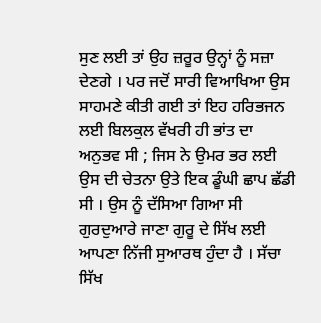ਸੁਣ ਲਈ ਤਾਂ ਉਹ ਜ਼ਰੂਰ ਉਨ੍ਹਾਂ ਨੂੰ ਸਜ਼ਾ ਦੇਣਗੇ । ਪਰ ਜਦੋਂ ਸਾਰੀ ਵਿਆਖਿਆ ਉਸ ਸਾਹਮਣੇ ਕੀਤੀ ਗਈ ਤਾਂ ਇਹ ਹਰਿਭਜਨ ਲਈ ਬਿਲਕੁਲ ਵੱਖਰੀ ਹੀ ਭਾਂਤ ਦਾ ਅਨੁਭਵ ਸੀ ; ਜਿਸ ਨੇ ਉਮਰ ਭਰ ਲਈ ਉਸ ਦੀ ਚੇਤਨਾ ਉਤੇ ਇਕ ਡੂੰਘੀ ਛਾਪ ਛੱਡੀ ਸੀ । ਉਸ ਨੂੰ ਦੱਸਿਆ ਗਿਆ ਸੀ ਗੁਰਦੁਆਰੇ ਜਾਣਾ ਗੁਰੂ ਦੇ ਸਿੱਖ ਲਈ ਆਪਣਾ ਨਿੱਜੀ ਸੁਆਰਥ ਹੁੰਦਾ ਹੈ । ਸੱਚਾ ਸਿੱਖ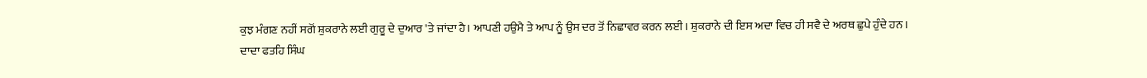ਕੁਝ ਮੰਗਣ ਨਹੀਂ ਸਗੋਂ ਸ਼ੁਕਰਾਨੇ ਲਈ ਗੁਰੂ ਦੇ ਦੁਆਰ 'ਤੇ ਜਾਂਦਾ ਹੈ। ਆਪਣੀ ਹਉਮੈ ਤੇ ਆਪ ਨੂੰ ਉਸ ਦਰ ਤੋਂ ਨਿਛਾਵਰ ਕਰਨ ਲਈ । ਸ਼ੁਕਰਾਨੇ ਦੀ ਇਸ ਅਦਾ ਵਿਚ ਹੀ ਸਵੈ ਦੇ ਅਰਥ ਛੁਪੇ ਹੁੰਦੇ ਹਨ ।
ਦਾਦਾ ਫਤਹਿ ਸਿੰਘ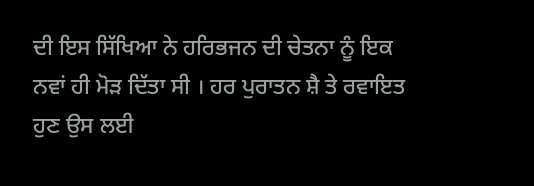ਦੀ ਇਸ ਸਿੱਖਿਆ ਨੇ ਹਰਿਭਜਨ ਦੀ ਚੇਤਨਾ ਨੂੰ ਇਕ ਨਵਾਂ ਹੀ ਮੋੜ ਦਿੱਤਾ ਸੀ । ਹਰ ਪੁਰਾਤਨ ਸ਼ੈ ਤੇ ਰਵਾਇਤ ਹੁਣ ਉਸ ਲਈ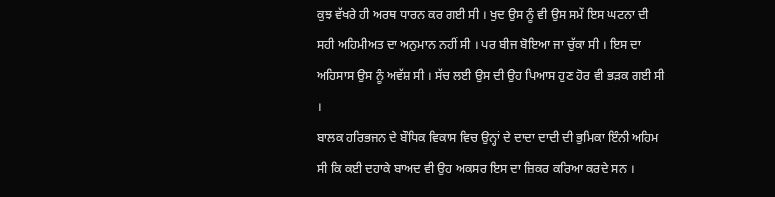ਕੁਝ ਵੱਖਰੇ ਹੀ ਅਰਥ ਧਾਰਨ ਕਰ ਗਈ ਸੀ । ਖੁਦ ਉਸ ਨੂੰ ਵੀ ਉਸ ਸਮੇਂ ਇਸ ਘਟਨਾ ਦੀ ਸਹੀ ਅਹਿਮੀਅਤ ਦਾ ਅਨੁਮਾਨ ਨਹੀਂ ਸੀ । ਪਰ ਬੀਜ ਬੋਇਆ ਜਾ ਚੁੱਕਾ ਸੀ । ਇਸ ਦਾ ਅਹਿਸਾਸ ਉਸ ਨੂੰ ਅਵੱਸ਼ ਸੀ । ਸੱਚ ਲਈ ਉਸ ਦੀ ਉਹ ਪਿਆਸ ਹੁਣ ਹੋਰ ਵੀ ਭੜਕ ਗਈ ਸੀ ।
ਬਾਲਕ ਹਰਿਭਜਨ ਦੇ ਬੌਧਿਕ ਵਿਕਾਸ ਵਿਚ ਉਨ੍ਹਾਂ ਦੇ ਦਾਦਾ ਦਾਦੀ ਦੀ ਭੁਮਿਕਾ ਇੰਨੀ ਅਹਿਮ ਸੀ ਕਿ ਕਈ ਦਹਾਕੇ ਬਾਅਦ ਵੀ ਉਹ ਅਕਸਰ ਇਸ ਦਾ ਜ਼ਿਕਰ ਕਰਿਆ ਕਰਦੇ ਸਨ ।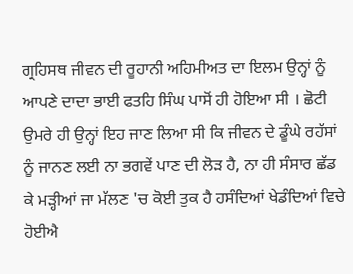ਗ੍ਰਹਿਸਥ ਜੀਵਨ ਦੀ ਰੂਹਾਨੀ ਅਹਿਮੀਅਤ ਦਾ ਇਲਮ ਉਨ੍ਹਾਂ ਨੂੰ ਆਪਣੇ ਦਾਦਾ ਭਾਈ ਫਤਹਿ ਸਿੰਘ ਪਾਸੋਂ ਹੀ ਹੋਇਆ ਸੀ । ਛੋਟੀ ਉਮਰੇ ਹੀ ਉਨ੍ਹਾਂ ਇਹ ਜਾਣ ਲਿਆ ਸੀ ਕਿ ਜੀਵਨ ਦੇ ਡੂੰਘੇ ਰਹੱਸਾਂ ਨੂੰ ਜਾਨਣ ਲਈ ਨਾ ਭਗਵੇਂ ਪਾਣ ਦੀ ਲੋੜ ਹੈ, ਨਾ ਹੀ ਸੰਸਾਰ ਛੱਡ ਕੇ ਮੜ੍ਹੀਆਂ ਜਾ ਮੱਲਣ 'ਚ ਕੋਈ ਤੁਕ ਹੈ ਹਸੰਦਿਆਂ ਖੇਡੰਦਿਆਂ ਵਿਚੇ ਹੋਈਐ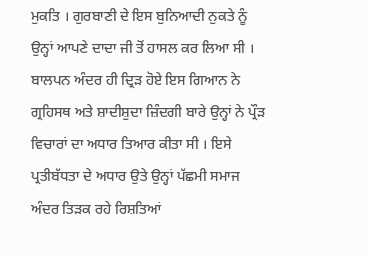ਮੁਕਤਿ । ਗੁਰਬਾਣੀ ਦੇ ਇਸ ਬੁਨਿਆਦੀ ਨੁਕਤੇ ਨੂੰ ਉਨ੍ਹਾਂ ਆਪਣੇ ਦਾਦਾ ਜੀ ਤੋਂ ਹਾਸਲ ਕਰ ਲਿਆ ਸੀ । ਬਾਲਪਨ ਅੰਦਰ ਹੀ ਦ੍ਰਿੜ ਹੋਏ ਇਸ ਗਿਆਨ ਨੇ ਗ੍ਰਹਿਸਥ ਅਤੇ ਸ਼ਾਦੀਸ਼ੁਦਾ ਜ਼ਿੰਦਗੀ ਬਾਰੇ ਉਨ੍ਹਾਂ ਨੇ ਪ੍ਰੌੜ ਵਿਚਾਰਾਂ ਦਾ ਅਧਾਰ ਤਿਆਰ ਕੀਤਾ ਸੀ । ਇਸੇ ਪ੍ਰਤੀਬੱਧਤਾ ਦੇ ਅਧਾਰ ਉਤੇ ਉਨ੍ਹਾਂ ਪੱਛਮੀ ਸਮਾਜ ਅੰਦਰ ਤਿੜਕ ਰਹੇ ਰਿਸ਼ਤਿਆਂ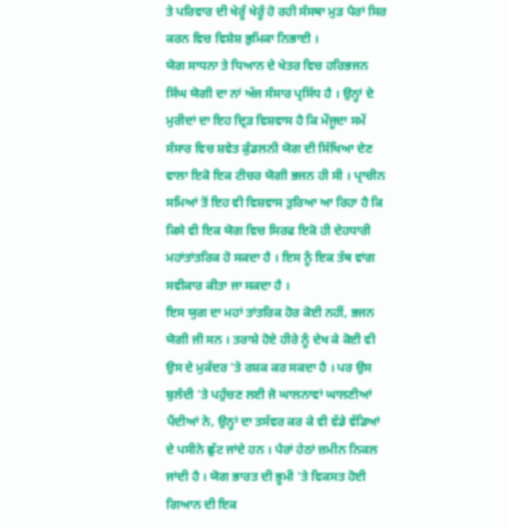ਤੇ ਪਰਿਵਾਰ ਦੀ ਖੇਰੂੰ ਖੇਰੂੰ ਹੋ ਰਹੀ ਸੰਸਥਾ ਮੁੜ ਪੈਰਾਂ ਸਿਰ ਕਰਨ ਵਿਚ ਵਿਸ਼ੇਸ਼ ਭੁਮਿਕਾ ਨਿਭਾਈ ।
ਯੋਗ ਸਾਧਨਾ ਤੇ ਧਿਆਨ ਦੇ ਖੇਤਰ ਵਿਚ ਹਰਿਭਜਨ ਸਿੰਘ ਯੋਗੀ ਦਾ ਨਾਂ ਅੱਜ ਸੰਸਾਰ ਪ੍ਰਸਿੱਧ ਹੈ । ਉਨ੍ਹਾਂ ਦੇ ਮੁਰੀਦਾਂ ਦਾ ਇਹ ਦ੍ਰਿੜ ਵਿਸ਼ਵਾਸ ਹੈ ਕਿ ਮੌਜੂਦਾ ਸਮੇਂ ਸੰਸਾਰ ਵਿਚ ਸ਼ਵੇਤ ਕੁੰਡਲਨੀ ਯੋਗ ਦੀ ਸਿੱਖਿਆ ਦੇਣ ਵਾਲਾ ਇਕੋ ਇਕ ਟੀਚਰ ਯੋਗੀ ਭਜਨ ਹੀ ਸੀ । ਪ੍ਰਾਚੀਨ ਸਮਿਆਂ ਤੋਂ ਇਹ ਵੀ ਵਿਸ਼ਵਾਸ ਤੁਰਿਆ ਆ ਰਿਹਾ ਹੈ ਕਿ ਕਿਸੇ ਵੀ ਇਕ ਯੋਗ ਵਿਚ ਸਿਰਫ ਇਕੋ ਹੀ ਦੇਹਧਾਰੀ ਮਹਾਂਤਾਂਤਰਿਕ ਹੋ ਸਕਦਾ ਹੈ । ਇਸ ਨੂੰ ਇਕ ਤੱਥ ਵਾਂਗ ਸਵੀਕਾਰ ਕੀਤਾ ਜਾ ਸਕਦਾ ਹੈ ।
ਇਸ ਯੁਗ ਦਾ ਮਹਾਂ ਤਾਂਤਰਿਕ ਹੋਰ ਕੋਈ ਨਹੀਂ, ਭਜਨ ਯੋਗੀ ਜੀ ਸਨ । ਤਰਾਸ਼ੇ ਹੋਏ ਹੀਰੇ ਨੂੰ ਦੇਖ ਕੇ ਕੋਈ ਵੀ ਉਸ ਦੇ ਮੁਕੱਦਰ 'ਤੇ ਰਸ਼ਕ ਕਰ ਸਕਦਾ ਹੈ । ਪਰ ਉਸ ਬੁਲੰਦੀ 'ਤੇ ਪਹੁੰਚਣ ਲਈ ਜੋ ਘਾਲਨਾਵਾਂ ਘਾਲਣੀਆਂ ਪੈਂਦੀਆਂ ਨੇ, ਉਨ੍ਹਾਂ ਦਾ ਤਸੱਵਰ ਕਰ ਕੇ ਵੀ ਵੱਡੇ ਵੱਡਿਆਂ ਦੇ ਪਸੀਨੇ ਛੁੱਟ ਜਾਂਦੇ ਹਨ । ਪੈਰਾਂ ਹੇਠਾਂ ਜ਼ਮੀਨ ਨਿਕਲ ਜਾਂਦੀ ਹੈ । ਯੋਗ ਭਾਰਤ ਦੀ ਭੂਮੀ 'ਤੇ ਵਿਕਸਤ ਹੋਈ ਗਿਆਨ ਦੀ ਇਕ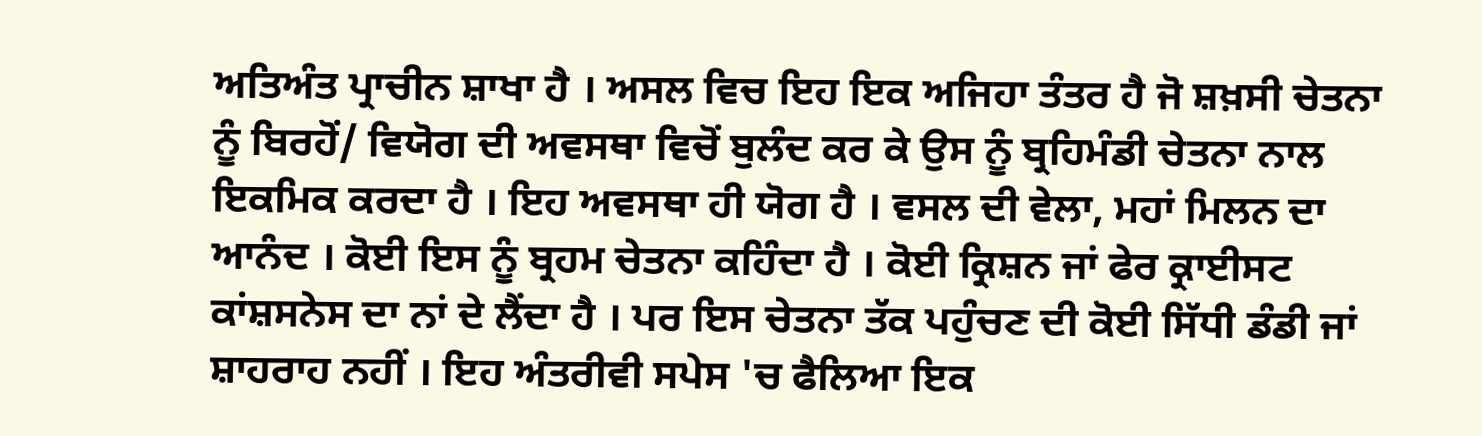ਅਤਿਅੰਤ ਪ੍ਰਾਚੀਨ ਸ਼ਾਖਾ ਹੈ । ਅਸਲ ਵਿਚ ਇਹ ਇਕ ਅਜਿਹਾ ਤੰਤਰ ਹੈ ਜੋ ਸ਼ਖ਼ਸੀ ਚੇਤਨਾ ਨੂੰ ਬਿਰਹੋਂ/ ਵਿਯੋਗ ਦੀ ਅਵਸਥਾ ਵਿਚੋਂ ਬੁਲੰਦ ਕਰ ਕੇ ਉਸ ਨੂੰ ਬ੍ਰਹਿਮੰਡੀ ਚੇਤਨਾ ਨਾਲ ਇਕਮਿਕ ਕਰਦਾ ਹੈ । ਇਹ ਅਵਸਥਾ ਹੀ ਯੋਗ ਹੈ । ਵਸਲ ਦੀ ਵੇਲਾ, ਮਹਾਂ ਮਿਲਨ ਦਾ ਆਨੰਦ । ਕੋਈ ਇਸ ਨੂੰ ਬ੍ਰਹਮ ਚੇਤਨਾ ਕਹਿੰਦਾ ਹੈ । ਕੋਈ ਕ੍ਰਿਸ਼ਨ ਜਾਂ ਫੇਰ ਕ੍ਰਾਈਸਟ ਕਾਂਸ਼ਸਨੇਸ ਦਾ ਨਾਂ ਦੇ ਲੈਂਦਾ ਹੈ । ਪਰ ਇਸ ਚੇਤਨਾ ਤੱਕ ਪਹੁੰਚਣ ਦੀ ਕੋਈ ਸਿੱਧੀ ਡੰਡੀ ਜਾਂ ਸ਼ਾਹਰਾਹ ਨਹੀਂ । ਇਹ ਅੰਤਰੀਵੀ ਸਪੇਸ 'ਚ ਫੈਲਿਆ ਇਕ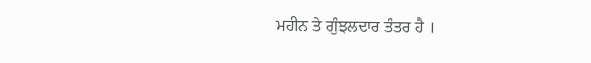ਮਹੀਨ ਤੇ ਗੁੰਝਲਦਾਰ ਤੰਤਰ ਹੈ ।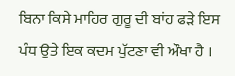ਬਿਨਾ ਕਿਸੇ ਮਾਹਿਰ ਗੁਰੂ ਦੀ ਬਾਂਹ ਫੜੇ ਇਸ ਪੰਧ ਉਤੇ ਇਕ ਕਦਮ ਪੁੱਟਣਾ ਵੀ ਔਖਾ ਹੈ ।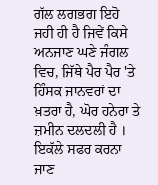ਗੱਲ ਲਗਭਗ ਇਹੋ ਜਹੀ ਹੀ ਹੈ ਜਿਵੇਂ ਕਿਸੇ ਅਨਜਾਣ ਘਣੇ ਜੰਗਲ ਵਿਚ, ਜਿੱਥੇ ਪੈਰ ਪੈਰ 'ਤੇ ਹਿੰਸਕ ਜਾਨਵਰਾਂ ਦਾ ਖ਼ਤਰਾ ਹੈ, ਘੋਰ ਹਨੇਰਾ ਤੇ ਜ਼ਮੀਨ ਦਲਦਲੀ ਹੈ । ਇਕੱਲੇ ਸਫਰ ਕਰਨਾ ਜਾਣ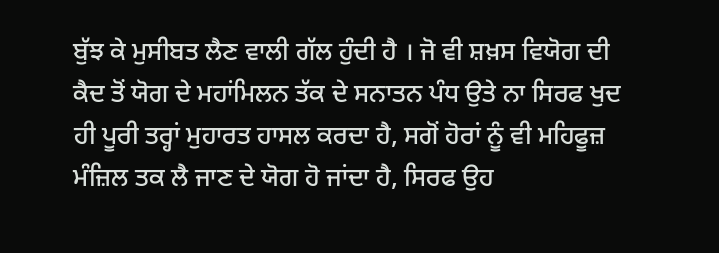ਬੁੱਝ ਕੇ ਮੁਸੀਬਤ ਲੈਣ ਵਾਲੀ ਗੱਲ ਹੁੰਦੀ ਹੈ । ਜੋ ਵੀ ਸ਼ਖ਼ਸ ਵਿਯੋਗ ਦੀ ਕੈਦ ਤੋਂ ਯੋਗ ਦੇ ਮਹਾਂਮਿਲਨ ਤੱਕ ਦੇ ਸਨਾਤਨ ਪੰਧ ਉਤੇ ਨਾ ਸਿਰਫ ਖੁਦ ਹੀ ਪੂਰੀ ਤਰ੍ਹਾਂ ਮੁਹਾਰਤ ਹਾਸਲ ਕਰਦਾ ਹੈ, ਸਗੋਂ ਹੋਰਾਂ ਨੂੰ ਵੀ ਮਹਿਫੂਜ਼ ਮੰਜ਼ਿਲ ਤਕ ਲੈ ਜਾਣ ਦੇ ਯੋਗ ਹੋ ਜਾਂਦਾ ਹੈ, ਸਿਰਫ ਉਹ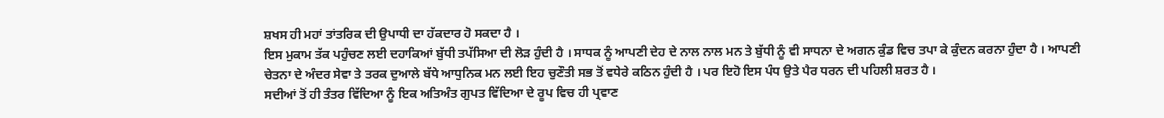ਸ਼ਖਸ ਹੀ ਮਹਾਂ ਤਾਂਤਰਿਕ ਦੀ ਉਪਾਧੀ ਦਾ ਹੱਕਦਾਰ ਹੋ ਸਕਦਾ ਹੈ ।
ਇਸ ਮੁਕਾਮ ਤੱਕ ਪਹੁੰਚਣ ਲਈ ਦਹਾਕਿਆਂ ਬੁੱਧੀ ਤਪੱਸਿਆ ਦੀ ਲੋੜ ਹੁੰਦੀ ਹੈ । ਸਾਧਕ ਨੂੰ ਆਪਣੀ ਦੇਹ ਦੇ ਨਾਲ ਨਾਲ ਮਨ ਤੇ ਬੁੱਧੀ ਨੂੰ ਵੀ ਸਾਧਨਾ ਦੇ ਅਗਨ ਕੁੰਡ ਵਿਚ ਤਪਾ ਕੇ ਕੁੰਦਨ ਕਰਨਾ ਹੁੰਦਾ ਹੈ । ਆਪਣੀ ਚੇਤਨਾ ਦੇ ਅੰਦਰ ਸੇਵਾ ਤੇ ਤਰਕ ਦੁਆਲੇ ਬੱਧੇ ਆਧੁਨਿਕ ਮਨ ਲਈ ਇਹ ਚੁਣੌਤੀ ਸਭ ਤੋਂ ਵਧੇਰੇ ਕਠਿਨ ਹੁੰਦੀ ਹੈ । ਪਰ ਇਹੋ ਇਸ ਪੰਧ ਉਤੇ ਪੈਰ ਧਰਨ ਦੀ ਪਹਿਲੀ ਸ਼ਰਤ ਹੈ ।
ਸਦੀਆਂ ਤੋਂ ਹੀ ਤੰਤਰ ਵਿੱਦਿਆ ਨੂੰ ਇਕ ਅਤਿਅੰਤ ਗੁਪਤ ਵਿੱਦਿਆ ਦੇ ਰੂਪ ਵਿਚ ਹੀ ਪ੍ਰਵਾਣ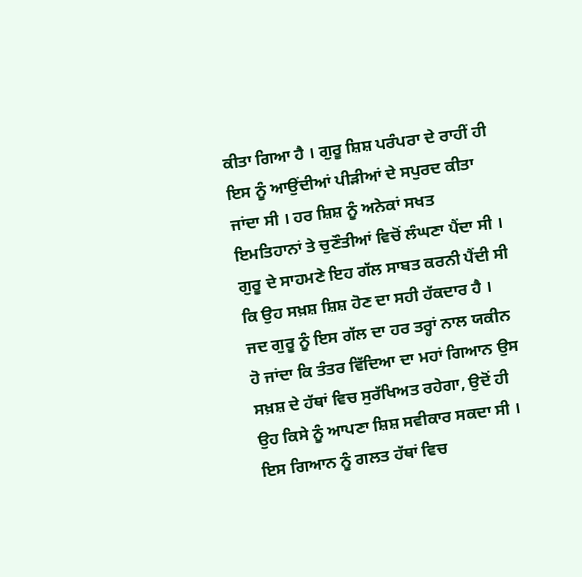ਕੀਤਾ ਗਿਆ ਹੈ । ਗੁਰੂ ਸ਼ਿਸ਼ ਪਰੰਪਰਾ ਦੇ ਰਾਹੀਂ ਹੀ ਇਸ ਨੂੰ ਆਉਂਦੀਆਂ ਪੀੜੀਆਂ ਦੇ ਸਪੁਰਦ ਕੀਤਾ ਜਾਂਦਾ ਸੀ । ਹਰ ਸ਼ਿਸ਼ ਨੂੰ ਅਨੇਕਾਂ ਸਖਤ ਇਮਤਿਹਾਨਾਂ ਤੇ ਚੁਣੌਤੀਆਂ ਵਿਚੋਂ ਲੰਘਣਾ ਪੈਂਦਾ ਸੀ । ਗੁਰੂ ਦੇ ਸਾਹਮਣੇ ਇਹ ਗੱਲ ਸਾਬਤ ਕਰਨੀ ਪੈਂਦੀ ਸੀ ਕਿ ਉਹ ਸਖ਼ਸ਼ ਸ਼ਿਸ਼ ਹੋਣ ਦਾ ਸਹੀ ਹੱਕਦਾਰ ਹੈ । ਜਦ ਗੁਰੂ ਨੂੰ ਇਸ ਗੱਲ ਦਾ ਹਰ ਤਰ੍ਹਾਂ ਨਾਲ ਯਕੀਨ ਹੋ ਜਾਂਦਾ ਕਿ ਤੰਤਰ ਵਿੱਦਿਆ ਦਾ ਮਹਾਂ ਗਿਆਨ ਉਸ ਸਖ਼ਸ਼ ਦੇ ਹੱਥਾਂ ਵਿਚ ਸੁਰੱਖਿਅਤ ਰਹੇਗਾ, ਉਦੋਂ ਹੀ ਉਹ ਕਿਸੇ ਨੂੰ ਆਪਣਾ ਸ਼ਿਸ਼ ਸਵੀਕਾਰ ਸਕਦਾ ਸੀ ।
ਇਸ ਗਿਆਨ ਨੂੰ ਗਲਤ ਹੱਥਾਂ ਵਿਚ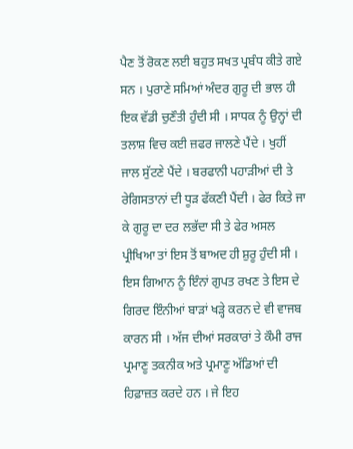ਪੈਣ ਤੋਂ ਰੋਕਣ ਲਈ ਬਹੁਤ ਸਖਤ ਪ੍ਰਬੰਧ ਕੀਤੇ ਗਏ ਸਨ । ਪੁਰਾਣੇ ਸਮਿਆਂ ਅੰਦਰ ਗੁਰੂ ਦੀ ਭਾਲ ਹੀ ਇਕ ਵੱਡੀ ਚੁਣੌਤੀ ਹੁੰਦੀ ਸੀ । ਸਾਧਕ ਨੂੰ ਉਨ੍ਹਾਂ ਦੀ ਤਲਾਸ਼ ਵਿਚ ਕਈ ਜ਼ਫਰ ਜਾਲਣੇ ਪੈਂਦੇ । ਖੁਹੀਂ ਜਾਲ ਸੁੱਟਣੇ ਪੈਂਦੇ । ਬਰਫਾਨੀ ਪਹਾੜੀਆਂ ਦੀ ਤੇ ਰੇਗਿਸਤਾਨਾਂ ਦੀ ਧੂੜ ਫੱਕਣੀ ਪੈਂਦੀ । ਫੇਰ ਕਿਤੇ ਜਾ ਕੇ ਗੁਰੂ ਦਾ ਦਰ ਲਭੱਦਾ ਸੀ ਤੇ ਫੇਰ ਅਸਲ ਪ੍ਰੀਖਿਆ ਤਾਂ ਇਸ ਤੋਂ ਬਾਅਦ ਹੀ ਸ਼ੁਰੂ ਹੁੰਦੀ ਸੀ ।
ਇਸ ਗਿਆਨ ਨੂੰ ਇੰਨਾਂ ਗੁਪਤ ਰਖਣ ਤੇ ਇਸ ਦੇ ਗਿਰਦ ਇੰਨੀਆਂ ਬਾੜਾਂ ਖੜ੍ਹੇ ਕਰਨ ਦੇ ਵੀ ਵਾਜਬ ਕਾਰਨ ਸੀ । ਅੱਜ ਦੀਆਂ ਸਰਕਾਰਾਂ ਤੇ ਕੌਮੀ ਰਾਜ ਪ੍ਰਮਾਣੂ ਤਕਨੀਕ ਅਤੇ ਪ੍ਰਮਾਣੂ ਅੱਡਿਆਂ ਦੀ ਹਿਫ਼ਾਜ਼ਤ ਕਰਦੇ ਹਨ । ਜੇ ਇਹ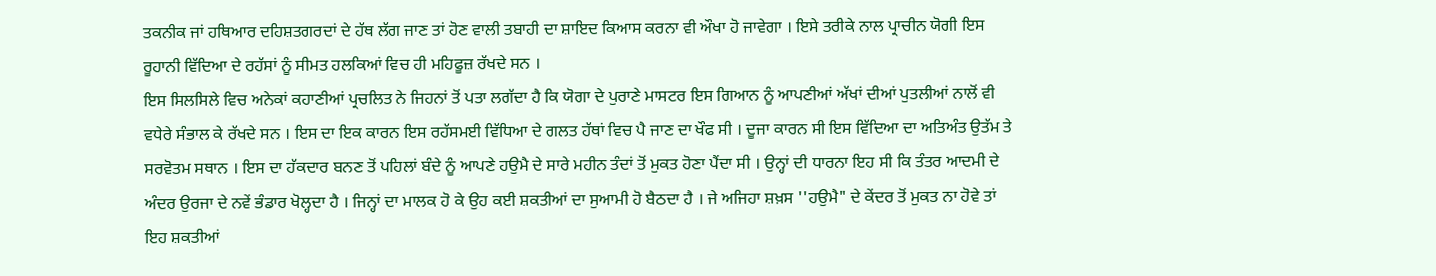ਤਕਨੀਕ ਜਾਂ ਹਥਿਆਰ ਦਹਿਸ਼ਤਗਰਦਾਂ ਦੇ ਹੱਥ ਲੱਗ ਜਾਣ ਤਾਂ ਹੋਣ ਵਾਲੀ ਤਬਾਹੀ ਦਾ ਸ਼ਾਇਦ ਕਿਆਸ ਕਰਨਾ ਵੀ ਔਖਾ ਹੋ ਜਾਵੇਗਾ । ਇਸੇ ਤਰੀਕੇ ਨਾਲ ਪ੍ਰਾਚੀਨ ਯੋਗੀ ਇਸ ਰੂਹਾਨੀ ਵਿੱਦਿਆ ਦੇ ਰਹੱਸਾਂ ਨੂੰ ਸੀਮਤ ਹਲਕਿਆਂ ਵਿਚ ਹੀ ਮਹਿਫੂਜ਼ ਰੱਖਦੇ ਸਨ ।
ਇਸ ਸਿਲਸਿਲੇ ਵਿਚ ਅਨੇਕਾਂ ਕਹਾਣੀਆਂ ਪ੍ਰਚਲਿਤ ਨੇ ਜਿਹਨਾਂ ਤੋਂ ਪਤਾ ਲਗੱਦਾ ਹੈ ਕਿ ਯੋਗਾ ਦੇ ਪੁਰਾਣੇ ਮਾਸਟਰ ਇਸ ਗਿਆਨ ਨੂੰ ਆਪਣੀਆਂ ਅੱਖਾਂ ਦੀਆਂ ਪੁਤਲੀਆਂ ਨਾਲੋਂ ਵੀ ਵਧੇਰੇ ਸੰਭਾਲ ਕੇ ਰੱਖਦੇ ਸਨ । ਇਸ ਦਾ ਇਕ ਕਾਰਨ ਇਸ ਰਹੱਸਮਈ ਵਿੱਧਿਆ ਦੇ ਗਲਤ ਹੱਥਾਂ ਵਿਚ ਪੈ ਜਾਣ ਦਾ ਖੌਫ ਸੀ । ਦੂਜਾ ਕਾਰਨ ਸੀ ਇਸ ਵਿੱਦਿਆ ਦਾ ਅਤਿਅੰਤ ਉਤੱਮ ਤੇ ਸਰਵੋਤਮ ਸਥਾਨ । ਇਸ ਦਾ ਹੱਕਦਾਰ ਬਨਣ ਤੋਂ ਪਹਿਲਾਂ ਬੰਦੇ ਨੂੰ ਆਪਣੇ ਹਉਮੈ ਦੇ ਸਾਰੇ ਮਹੀਨ ਤੰਦਾਂ ਤੋਂ ਮੁਕਤ ਹੋਣਾ ਪੈਂਦਾ ਸੀ । ਉਨ੍ਹਾਂ ਦੀ ਧਾਰਨਾ ਇਹ ਸੀ ਕਿ ਤੰਤਰ ਆਦਮੀ ਦੇ ਅੰਦਰ ਉਰਜਾ ਦੇ ਨਵੇਂ ਭੰਡਾਰ ਖੋਲ੍ਹਦਾ ਹੈ । ਜਿਨ੍ਹਾਂ ਦਾ ਮਾਲਕ ਹੋ ਕੇ ਉਹ ਕਈ ਸ਼ਕਤੀਆਂ ਦਾ ਸੁਆਮੀ ਹੋ ਬੈਠਦਾ ਹੈ । ਜੇ ਅਜਿਹਾ ਸ਼ਖ਼ਸ ''ਹਉਮੈ" ਦੇ ਕੇਂਦਰ ਤੋਂ ਮੁਕਤ ਨਾ ਹੋਵੇ ਤਾਂ ਇਹ ਸ਼ਕਤੀਆਂ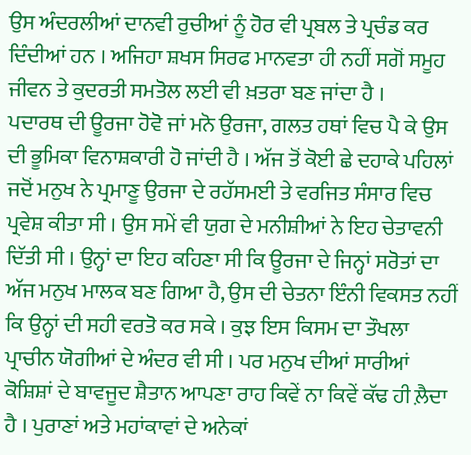ਉਸ ਅੰਦਰਲੀਆਂ ਦਾਨਵੀ ਰੁਚੀਆਂ ਨੂੰ ਹੋਰ ਵੀ ਪ੍ਰਬਲ ਤੇ ਪ੍ਰਚੰਡ ਕਰ ਦਿੰਦੀਆਂ ਹਨ । ਅਜਿਹਾ ਸ਼ਖਸ ਸਿਰਫ ਮਾਨਵਤਾ ਹੀ ਨਹੀਂ ਸਗੋਂ ਸਮੂਹ ਜੀਵਨ ਤੇ ਕੁਦਰਤੀ ਸਮਤੋਲ ਲਈ ਵੀ ਖ਼ਤਰਾ ਬਣ ਜਾਂਦਾ ਹੈ ।
ਪਦਾਰਥ ਦੀ ਊਰਜਾ ਹੋਵੋ ਜਾਂ ਮਨੋ ਉਰਜਾ, ਗਲਤ ਹਥਾਂ ਵਿਚ ਪੈ ਕੇ ਉਸ ਦੀ ਭੂਮਿਕਾ ਵਿਨਾਸ਼ਕਾਰੀ ਹੋ ਜਾਂਦੀ ਹੈ । ਅੱਜ ਤੋਂ ਕੋਈ ਛੇ ਦਹਾਕੇ ਪਹਿਲਾਂ ਜਦੋਂ ਮਨੁਖ ਨੇ ਪ੍ਰਮਾਣੂ ਉਰਜਾ ਦੇ ਰਹੱਸਮਈ ਤੇ ਵਰਜਿਤ ਸੰਸਾਰ ਵਿਚ ਪ੍ਰਵੇਸ਼ ਕੀਤਾ ਸੀ । ਉਸ ਸਮੇਂ ਵੀ ਯੁਗ ਦੇ ਮਨੀਸ਼ੀਆਂ ਨੇ ਇਹ ਚੇਤਾਵਨੀ ਦਿੱਤੀ ਸੀ । ਉਨ੍ਹਾਂ ਦਾ ਇਹ ਕਹਿਣਾ ਸੀ ਕਿ ਊਰਜਾ ਦੇ ਜਿਨ੍ਹਾਂ ਸਰੋਤਾਂ ਦਾ ਅੱਜ ਮਨੁਖ ਮਾਲਕ ਬਣ ਗਿਆ ਹੈ, ਉਸ ਦੀ ਚੇਤਨਾ ਇੰਨੀ ਵਿਕਸਤ ਨਹੀਂ ਕਿ ਉਨ੍ਹਾਂ ਦੀ ਸਹੀ ਵਰਤੋ ਕਰ ਸਕੇ । ਕੁਝ ਇਸ ਕਿਸਮ ਦਾ ਤੌਖਲਾ ਪ੍ਰਾਚੀਨ ਯੋਗੀਆਂ ਦੇ ਅੰਦਰ ਵੀ ਸੀ । ਪਰ ਮਨੁਖ ਦੀਆਂ ਸਾਰੀਆਂ ਕੋਸ਼ਿਸ਼ਾਂ ਦੇ ਬਾਵਜੂਦ ਸ਼ੈਤਾਨ ਆਪਣਾ ਰਾਹ ਕਿਵੇਂ ਨਾ ਕਿਵੇਂ ਕੱਢ ਹੀ ਲ਼ੈਦਾ ਹੈ । ਪੁਰਾਣਾਂ ਅਤੇ ਮਹਾਂਕਾਵਾਂ ਦੇ ਅਨੇਕਾਂ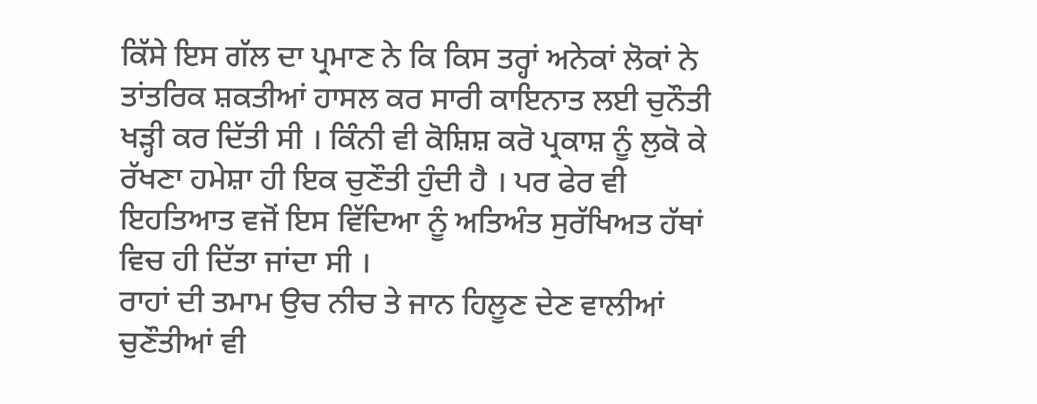ਕਿੱਸੇ ਇਸ ਗੱਲ ਦਾ ਪ੍ਰਮਾਣ ਨੇ ਕਿ ਕਿਸ ਤਰ੍ਹਾਂ ਅਨੇਕਾਂ ਲੋਕਾਂ ਨੇ ਤਾਂਤਰਿਕ ਸ਼ਕਤੀਆਂ ਹਾਸਲ ਕਰ ਸਾਰੀ ਕਾਇਨਾਤ ਲਈ ਚੁਨੌਤੀ ਖੜ੍ਹੀ ਕਰ ਦਿੱਤੀ ਸੀ । ਕਿੰਨੀ ਵੀ ਕੋਸ਼ਿਸ਼ ਕਰੋ ਪ੍ਰਕਾਸ਼ ਨੂੰ ਲੁਕੋ ਕੇ ਰੱਖਣਾ ਹਮੇਸ਼ਾ ਹੀ ਇਕ ਚੁਣੌਤੀ ਹੁੰਦੀ ਹੈ । ਪਰ ਫੇਰ ਵੀ ਇਹਤਿਆਤ ਵਜੋਂ ਇਸ ਵਿੱਦਿਆ ਨੂੰ ਅਤਿਅੰਤ ਸੁਰੱਖਿਅਤ ਹੱਥਾਂ ਵਿਚ ਹੀ ਦਿੱਤਾ ਜਾਂਦਾ ਸੀ ।
ਰਾਹਾਂ ਦੀ ਤਮਾਮ ਉਚ ਨੀਚ ਤੇ ਜਾਨ ਹਿਲੂਣ ਦੇਣ ਵਾਲੀਆਂ ਚੁਣੌਤੀਆਂ ਵੀ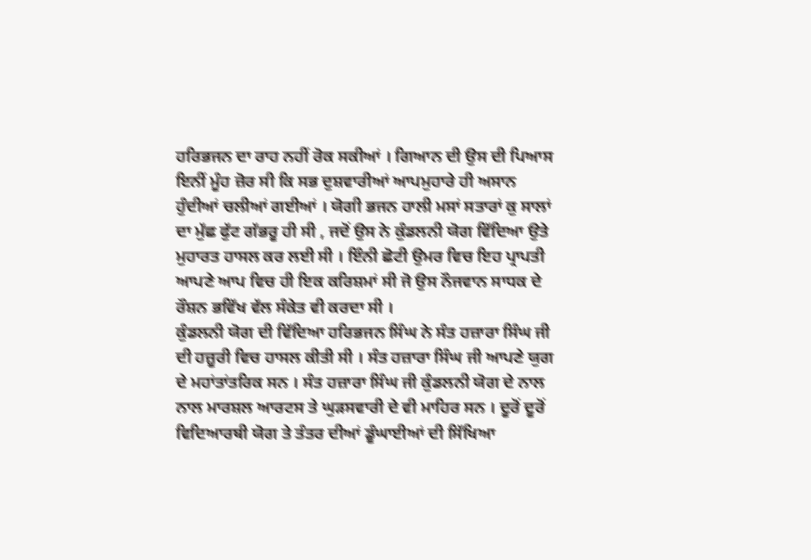ਹਰਿਭਜਨ ਦਾ ਰਾਹ ਨਹੀਂ ਰੋਕ ਸਕੀਆਂ । ਗਿਆਨ ਦੀ ਉਸ ਦੀ ਪਿਆਸ ਇਨੀਂ ਮੂੰਹ ਜ਼ੋਰ ਸੀ ਕਿ ਸਭ ਦੁਸ਼ਵਾਰੀਆਂ ਆਪਮੁਹਾਰੇ ਹੀ ਅਸਾਨ ਹੁੰਦੀਆਂ ਚਲੀਆਂ ਗਈਆਂ । ਯੋਗੀ ਭਜਨ ਹਾਲੀ ਮਸਾਂ ਸਤਾਰਾਂ ਕੁ ਸਾਲਾਂ ਦਾ ਮੁੱਛ ਫੁੱਟ ਗੱਭਰੂ ਹੀ ਸੀ , ਜਦੋਂ ਉਸ ਨੇ ਕੁੰਡਲਨੀ ਯੋਗ ਵਿੱਦਿਆ ਉਤੇ ਮੁਹਾਰਤ ਹਾਸਲ ਕਰ ਲਈ ਸੀ । ਇੰਨੀ ਛੋਟੀ ਉਮਰ ਵਿਚ ਇਹ ਪ੍ਰਾਪਤੀ ਆਪਣੇ ਆਪ ਵਿਚ ਹੀ ਇਕ ਕਰਿਸ਼ਮਾਂ ਸੀ ਜੋ ਉਸ ਨੌਜਵਾਨ ਸਾਧਕ ਦੇ ਰੌਸ਼ਨ ਭਵਿੱਖ ਵੱਲ ਸੰਕੇਤ ਵੀ ਕਰਦਾ ਸੀ ।
ਕੁੰਡਲਨੀ ਯੋਗ ਦੀ ਵਿੱਦਿਆ ਹਰਿਭਜਨ ਸਿੰਘ ਨੇ ਸੰਤ ਹਜ਼ਾਰਾ ਸਿੰਘ ਜੀ ਦੀ ਹਜ਼ੂਰੀ ਵਿਚ ਹਾਸਲ ਕੀਤੀ ਸੀ । ਸੰਤ ਹਜ਼ਾਰਾ ਸਿੰਘ ਜੀ ਆਪਣੇ ਯੁਗ ਦੇ ਮਹਾਂਤਾਂਤਰਿਕ ਸਨ । ਸੰਤ ਹਜ਼ਾਰਾ ਸਿੰਘ ਜੀ ਕੁੰਡਲਨੀ ਯੋਗ ਦੇ ਨਾਲ ਨਾਲ ਮਾਰਸ਼ਲ ਆਰਟਸ ਤੇ ਘੁੜਸਵਾਰੀ ਦੇ ਵੀ ਮਾਹਿਰ ਸਨ । ਦੂਰੋਂ ਦੂਰੋਂ ਵਿਦਿਆਰਥੀ ਯੋਗ ਤੇ ਤੰਤਰ ਦੀਆਂ ਡੂੰਘਾਈਆਂ ਦੀ ਸਿੱਖਿਆ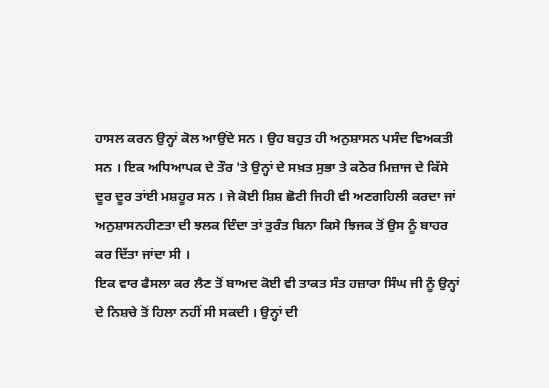ਹਾਸਲ ਕਰਨ ਉਨ੍ਹਾਂ ਕੋਲ ਆਉਂਦੇ ਸਨ । ਉਹ ਬਹੁਤ ਹੀ ਅਨੁਸ਼ਾਸਨ ਪਸੰਦ ਵਿਅਕਤੀ ਸਨ । ਇਕ ਅਧਿਆਪਕ ਦੇ ਤੌਰ 'ਤੇ ਉਨ੍ਹਾਂ ਦੇ ਸਖ਼ਤ ਸੁਭਾ ਤੇ ਕਠੋਰ ਮਿਜ਼ਾਜ ਦੇ ਕਿੱਸੇ ਦੂਰ ਦੂਰ ਤਾਂਈ ਮਸ਼ਹੂਰ ਸਨ । ਜੇ ਕੋਈ ਸ਼ਿਸ਼ ਛੋਟੀ ਜਿਹੀ ਵੀ ਅਣਗਹਿਲੀ ਕਰਦਾ ਜਾਂ ਅਨੁਸ਼ਾਸਨਹੀਣਤਾ ਦੀ ਝਲਕ ਦਿੰਦਾ ਤਾਂ ਤੁਰੰਤ ਬਿਨਾ ਕਿਸੇ ਝਿਜਕ ਤੋਂ ਉਸ ਨੂੰ ਬਾਹਰ ਕਰ ਦਿੱਤਾ ਜਾਂਦਾ ਸੀ ।
ਇਕ ਵਾਰ ਫੈਸਲਾ ਕਰ ਲੈਣ ਤੋਂ ਬਾਅਦ ਕੋਈ ਵੀ ਤਾਕਤ ਸੰਤ ਹਜ਼ਾਰਾ ਸਿੰਘ ਜੀ ਨੂੰ ਉਨ੍ਹਾਂ ਦੇ ਨਿਸ਼ਚੇ ਤੋਂ ਹਿਲਾ ਨਹੀਂ ਸੀ ਸਕਦੀ । ਉਨ੍ਹਾਂ ਦੀ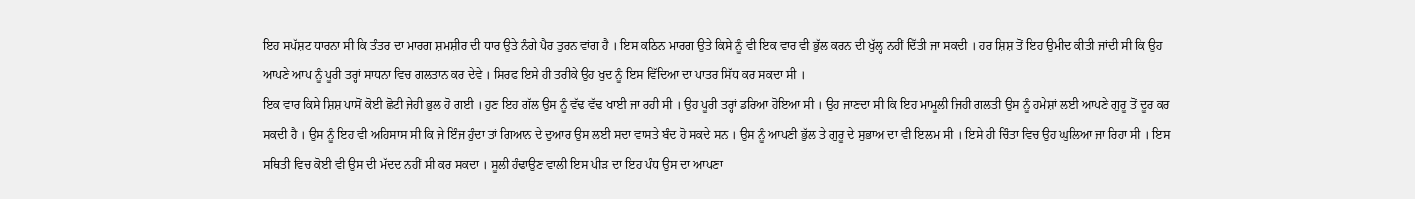ਇਹ ਸਪੱਸ਼ਟ ਧਾਰਨਾ ਸੀ ਕਿ ਤੰਤਰ ਦਾ ਮਾਰਗ ਸ਼ਮਸ਼ੀਰ ਦੀ ਧਾਰ ਉਤੇ ਨੰਗੇ ਪੈਰ ਤੁਰਨ ਵਾਂਗ ਹੈ । ਇਸ ਕਠਿਨ ਮਾਰਗ ਉਤੇ ਕਿਸੇ ਨੂੰ ਵੀ ਇਕ ਵਾਰ ਵੀ ਭੁੱਲ ਕਰਨ ਦੀ ਖੁੱਲ੍ਹ ਨਹੀਂ ਦਿੱਤੀ ਜਾ ਸਕਦੀ । ਹਰ ਸ਼ਿਸ਼ ਤੋਂ ਇਹ ਉਮੀਦ ਕੀਤੀ ਜਾਂਦੀ ਸੀ ਕਿ ਉਹ ਆਪਣੇ ਆਪ ਨੂੰ ਪੂਰੀ ਤਰ੍ਹਾਂ ਸਾਧਨਾ ਵਿਚ ਗਲਤਾਨ ਕਰ ਦੇਵੇ । ਸਿਰਫ ਇਸੇ ਹੀ ਤਰੀਕੇ ਉਹ ਖੁਦ ਨੂੰ ਇਸ ਵਿੱਦਿਆ ਦਾ ਪਾਤਰ ਸਿੱਧ ਕਰ ਸਕਦਾ ਸੀ ।
ਇਕ ਵਾਰ ਕਿਸੇ ਸ਼ਿਸ਼ ਪਾਸੋਂ ਕੋਈ ਛੋਟੀ ਜੇਹੀ ਭੁਲ ਹੋ ਗਈ । ਹੁਣ ਇਹ ਗੱਲ ਉਸ ਨੂੰ ਵੱਢ ਵੱਢ ਖਾਈ ਜਾ ਰਹੀ ਸੀ । ਉਹ ਪੂਰੀ ਤਰ੍ਹਾਂ ਡਰਿਆ ਹੋਇਆ ਸੀ । ਉਹ ਜਾਣਦਾ ਸੀ ਕਿ ਇਹ ਮਾਮੂਲੀ ਜਿਹੀ ਗਲਤੀ ਉਸ ਨੂੰ ਹਮੇਸ਼ਾਂ ਲਈ ਆਪਣੇ ਗੁਰੂ ਤੋਂ ਦੂਰ ਕਰ ਸਕਦੀ ਹੈ । ਉਸ ਨੂੰ ਇਹ ਵੀ ਅਹਿਸਾਸ ਸੀ ਕਿ ਜੇ ਇੰਜ ਹੁੰਦਾ ਤਾਂ ਗਿਆਨ ਦੇ ਦੁਆਰ ਉਸ ਲਈ ਸਦਾ ਵਾਸਤੇ ਬੰਦ ਹੋ ਸਕਦੇ ਸਨ । ਉਸ ਨੂੰ ਆਪਣੀ ਭੁੱਲ ਤੇ ਗੁਰੂ ਦੇ ਸੁਭਾਅ ਦਾ ਵੀ ਇਲਮ ਸੀ । ਇਸੇ ਹੀ ਚਿੰਤਾ ਵਿਚ ਉਹ ਘੁਲਿਆ ਜਾ ਰਿਹਾ ਸੀ । ਇਸ ਸਥਿਤੀ ਵਿਚ ਕੋਈ ਵੀ ਉਸ ਦੀ ਮੱਦਦ ਨਹੀਂ ਸੀ ਕਰ ਸਕਦਾ । ਸੂਲੀ ਹੰਢਾਉਣ ਵਾਲੀ ਇਸ ਪੀੜ ਦਾ ਇਹ ਪੰਧ ਉਸ ਦਾ ਆਪਣਾ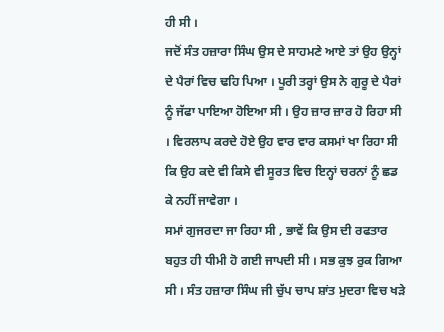ਹੀ ਸੀ ।
ਜਦੋਂ ਸੰਤ ਹਜ਼ਾਰਾ ਸਿੰਘ ਉਸ ਦੇ ਸਾਹਮਣੇ ਆਏ ਤਾਂ ਉਹ ਉਨ੍ਹਾਂ ਦੇ ਪੈਰਾਂ ਵਿਚ ਢਹਿ ਪਿਆ । ਪੂਰੀ ਤਰ੍ਹਾਂ ਉਸ ਨੇ ਗੁਰੂ ਦੇ ਪੈਰਾਂ ਨੂੰ ਜੱਫਾ ਪਾਇਆ ਹੋਇਆ ਸੀ । ਉਹ ਜ਼ਾਰ ਜ਼ਾਰ ਹੋ ਰਿਹਾ ਸੀ । ਵਿਰਲਾਪ ਕਰਦੇ ਹੋਏ ਉਹ ਵਾਰ ਵਾਰ ਕਸਮਾਂ ਖਾ ਰਿਹਾ ਸੀ ਕਿ ਉਹ ਕਦੇ ਵੀ ਕਿਸੇ ਵੀ ਸੂਰਤ ਵਿਚ ਇਨ੍ਹਾਂ ਚਰਨਾਂ ਨੂੰ ਛਡ ਕੇ ਨਹੀਂ ਜਾਵੇਗਾ ।
ਸਮਾਂ ਗੁਜਰਦਾ ਜਾ ਰਿਹਾ ਸੀ , ਭਾਵੇਂ ਕਿ ਉਸ ਦੀ ਰਫਤਾਰ ਬਹੁਤ ਹੀ ਧੀਮੀ ਹੋ ਗਈ ਜਾਪਦੀ ਸੀ । ਸਭ ਕੁਝ ਰੁਕ ਗਿਆ ਸੀ । ਸੰਤ ਹਜ਼ਾਰਾ ਸਿੰਘ ਜੀ ਚੁੱਪ ਚਾਪ ਸ਼ਾਂਤ ਮੁਦਰਾ ਵਿਚ ਖੜੇ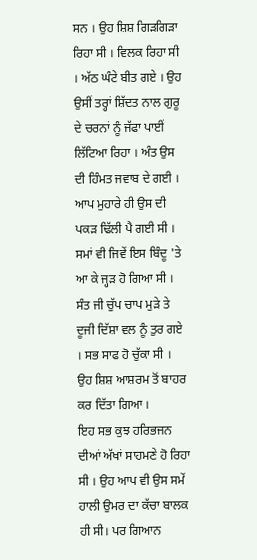ਸਨ । ਉਹ ਸ਼ਿਸ਼ ਗਿੜਗਿੜਾ ਰਿਹਾ ਸੀ । ਵਿਲਕ ਰਿਹਾ ਸੀ । ਅੱਠ ਘੰਟੇ ਬੀਤ ਗਏ । ਉਹ ਉਸੀਂ ਤਰ੍ਹਾਂ ਸ਼ਿੱਦਤ ਨਾਲ ਗੁਰੂ ਦੇ ਚਰਨਾਂ ਨੂੰ ਜੱਫਾ ਪਾਈਂ ਲਿੱਟਿਆ ਰਿਹਾ । ਅੰਤ ਉਸ ਦੀ ਹਿੰਮਤ ਜਵਾਬ ਦੇ ਗਈ । ਆਪ ਮੁਹਾਰੇ ਹੀ ਉਸ ਦੀ ਪਕੜ ਢਿੱਲੀ ਪੈ ਗਈ ਸੀ । ਸਮਾਂ ਵੀ ਜਿਵੇਂ ਇਸ ਬਿੰਦੂ 'ਤੇ ਆ ਕੇ ਜ੍ਹੜ ਹੋ ਗਿਆ ਸੀ । ਸੰਤ ਜੀ ਚੁੱਪ ਚਾਪ ਮੁੜੇ ਤੇ ਦੂਜੀ ਦਿੱਸ਼ਾ ਵਲ ਨੂੰ ਤੁਰ ਗਏ । ਸਭ ਸਾਫ ਹੋ ਚੁੱਕਾ ਸੀ । ਉਹ ਸ਼ਿਸ਼ ਆਸ਼ਰਮ ਤੋਂ ਬਾਹਰ ਕਰ ਦਿੱਤਾ ਗਿਆ ।
ਇਹ ਸਭ ਕੁਝ ਹਰਿਭਜਨ ਦੀਆਂ ਅੱਖਾਂ ਸਾਹਮਣੇ ਹੋ ਰਿਹਾ ਸੀ । ਉਹ ਆਪ ਵੀ ਉਸ ਸਮੇਂ ਹਾਲੀ ਉਮਰ ਦਾ ਕੱਚਾ ਬਾਲਕ ਹੀ ਸੀ। ਪਰ ਗਿਆਨ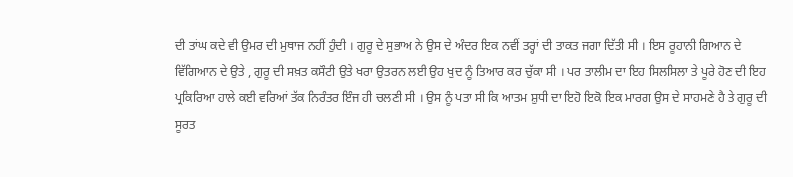ਦੀ ਤਾਂਘ ਕਦੇ ਵੀ ਉਮਰ ਦੀ ਮੁਥਾਜ ਨਹੀਂ ਹੁੰਦੀ । ਗੁਰੂ ਦੇ ਸੁਭਾਅ ਨੇ ਉਸ ਦੇ ਅੰਦਰ ਇਕ ਨਵੀਂ ਤਰ੍ਹਾਂ ਦੀ ਤਾਕਤ ਜਗਾ ਦਿੱਤੀ ਸੀ । ਇਸ ਰੂਹਾਨੀ ਗਿਆਨ ਦੇ ਵਿੱਗਿਆਨ ਦੇ ਉਤੇ , ਗੁਰੂ ਦੀ ਸਖ਼ਤ ਕਸੌਟੀ ਉਤੇ ਖਰਾ ਉਤਰਨ ਲਈ ਉਹ ਖੁਦ ਨੂੰ ਤਿਆਰ ਕਰ ਚੁੱਕਾ ਸੀ । ਪਰ ਤਾਲੀਮ ਦਾ ਇਹ ਸਿਲਸਿਲਾ ਤੇ ਪੂਰੇ ਹੋਣ ਦੀ ਇਹ ਪ੍ਰਕਿਰਿਆ ਹਾਲੇ ਕਈ ਵਰਿਆਂ ਤੱਕ ਨਿਰੰਤਰ ਇੰਜ ਹੀ ਚਲਣੀ ਸੀ । ਉਸ ਨੂੰ ਪਤਾ ਸੀ ਕਿ ਆਤਮ ਸ਼ੁਧੀ ਦਾ ਇਹੋ ਇਕੋ ਇਕ ਮਾਰਗ ਉਸ ਦੇ ਸਾਹਮਣੇ ਹੈ ਤੇ ਗੁਰੂ ਦੀ ਸੂਰਤ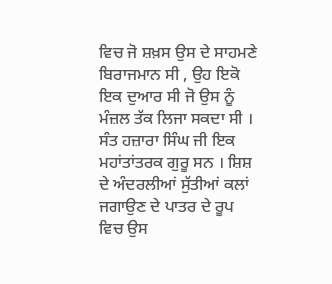ਵਿਚ ਜੋ ਸ਼ਖ਼ਸ ਉਸ ਦੇ ਸਾਹਮਣੇ ਬਿਰਾਜਮਾਨ ਸੀ , ਉਹ ਇਕੋ ਇਕ ਦੁਆਰ ਸੀ ਜੋ ਉਸ ਨੂੰ ਮੰਜ਼ਲ ਤੱਕ ਲਿਜਾ ਸਕਦਾ ਸੀ ।
ਸੰਤ ਹਜ਼ਾਰਾ ਸਿੰਘ ਜੀ ਇਕ ਮਹਾਂਤਾਂਤਰਕ ਗੁਰੂ ਸਨ । ਸ਼ਿਸ਼ ਦੇ ਅੰਦਰਲੀਆਂ ਸੁੱਤੀਆਂ ਕਲਾਂ ਜਗਾਉਣ ਦੇ ਪਾਤਰ ਦੇ ਰੂਪ ਵਿਚ ਉਸ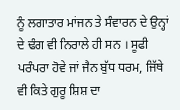ਨੂੰ ਲਗਾਤਾਰ ਮਾਂਜਨ ਤੇ ਸੰਵਾਰਨ ਦੇ ਉਨ੍ਹਾਂ ਦੇ ਢੰਗ ਵੀ ਨਿਰਾਲੇ ਹੀ ਸਨ । ਸੂਫੀ ਪਰੰਪਰਾ ਹੋਵੇ ਜਾਂ ਜੈਨ ਬੁੱਧ ਧਰਮ, ਜਿੱਥੇ ਵੀ ਕਿਤੇ ਗੁਰੂ ਸ਼ਿਸ਼ ਦਾ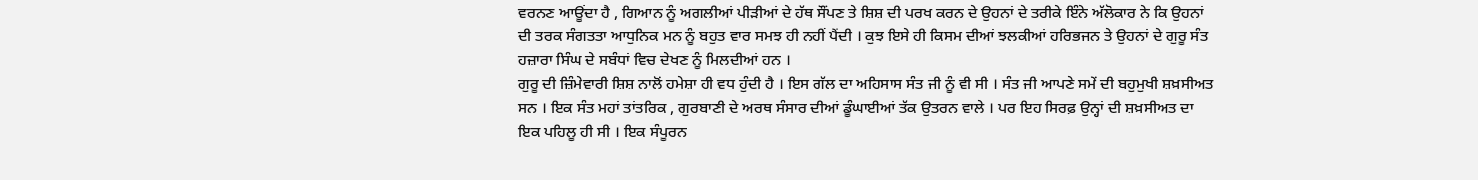ਵਰਨਣ ਆਊਂਦਾ ਹੈ , ਗਿਆਨ ਨੂੰ ਅਗਲੀਆਂ ਪੀੜੀਆਂ ਦੇ ਹੱਥ ਸੌਂਪਣ ਤੇ ਸ਼ਿਸ਼ ਦੀ ਪਰਖ ਕਰਨ ਦੇ ਉਹਨਾਂ ਦੇ ਤਰੀਕੇ ਇੰਨੇ ਅੱਲੋਕਾਰ ਨੇ ਕਿ ਉਹਨਾਂ ਦੀ ਤਰਕ ਸੰਗਤਤਾ ਆਧੁਨਿਕ ਮਨ ਨੂੰ ਬਹੁਤ ਵਾਰ ਸਮਝ ਹੀ ਨਹੀਂ ਪੈਂਦੀ । ਕੁਝ ਇਸੇ ਹੀ ਕਿਸਮ ਦੀਆਂ ਝਲਕੀਆਂ ਹਰਿਭਜਨ ਤੇ ਉਹਨਾਂ ਦੇ ਗੁਰੂ ਸੰਤ ਹਜ਼ਾਰਾ ਸਿੰਘ ਦੇ ਸਬੰਧਾਂ ਵਿਚ ਦੇਖਣ ਨੂੰ ਮਿਲਦੀਆਂ ਹਨ ।
ਗੁਰੂ ਦੀ ਜ਼ਿੰਮੇਵਾਰੀ ਸ਼ਿਸ਼ ਨਾਲੋਂ ਹਮੇਸ਼ਾ ਹੀ ਵਧ ਹੁੰਦੀ ਹੈ । ਇਸ ਗੱਲ ਦਾ ਅਹਿਸਾਸ ਸੰਤ ਜੀ ਨੂੰ ਵੀ ਸੀ । ਸੰਤ ਜੀ ਆਪਣੇ ਸਮੇਂ ਦੀ ਬਹੁਮੁਖੀ ਸ਼ਖ਼ਸੀਅਤ ਸਨ । ਇਕ ਸੰਤ ਮਹਾਂ ਤਾਂਤਰਿਕ , ਗੁਰਬਾਣੀ ਦੇ ਅਰਥ ਸੰਸਾਰ ਦੀਆਂ ਡੂੰਘਾਈਆਂ ਤੱਕ ਉਤਰਨ ਵਾਲੇ । ਪਰ ਇਹ ਸਿਰਫ਼ ਉਨ੍ਹਾਂ ਦੀ ਸ਼ਖ਼ਸੀਅਤ ਦਾ ਇਕ ਪਹਿਲੂ ਹੀ ਸੀ । ਇਕ ਸੰਪੂਰਨ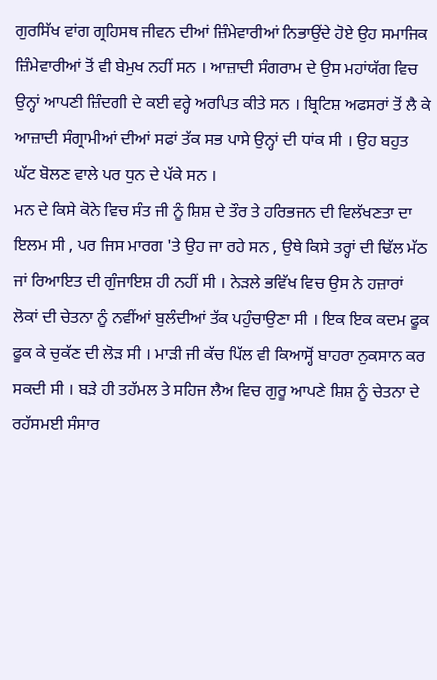ਗੁਰਸਿੱਖ ਵਾਂਗ ਗ੍ਰਹਿਸਥ ਜੀਵਨ ਦੀਆਂ ਜ਼ਿੰਮੇਵਾਰੀਆਂ ਨਿਭਾਉਂਦੇ ਹੋਏ ਉਹ ਸਮਾਜਿਕ ਜ਼ਿੰਮੇਵਾਰੀਆਂ ਤੋਂ ਵੀ ਬੇਮੁਖ ਨਹੀਂ ਸਨ । ਆਜ਼ਾਦੀ ਸੰਗਰਾਮ ਦੇ ਉਸ ਮਹਾਂਯੱਗ ਵਿਚ ਉਨ੍ਹਾਂ ਆਪਣੀ ਜ਼ਿੰਦਗੀ ਦੇ ਕਈ ਵਰ੍ਹੇ ਅਰਪਿਤ ਕੀਤੇ ਸਨ । ਬ੍ਰਿਟਿਸ਼ ਅਫਸਰਾਂ ਤੋਂ ਲੈ ਕੇ ਆਜ਼ਾਦੀ ਸੰਗ੍ਰਾਮੀਆਂ ਦੀਆਂ ਸਫਾਂ ਤੱਕ ਸਭ ਪਾਸੇ ਉਨ੍ਹਾਂ ਦੀ ਧਾਂਕ ਸੀ । ਉਹ ਬਹੁਤ ਘੱਟ ਬੋਲਣ ਵਾਲੇ ਪਰ ਧੁਨ ਦੇ ਪੱਕੇ ਸਨ ।
ਮਨ ਦੇ ਕਿਸੇ ਕੋਨੇ ਵਿਚ ਸੰਤ ਜੀ ਨੂੰ ਸ਼ਿਸ਼ ਦੇ ਤੌਰ ਤੇ ਹਰਿਭਜਨ ਦੀ ਵਿਲੱਖਣਤਾ ਦਾ ਇਲਮ ਸੀ , ਪਰ ਜਿਸ ਮਾਰਗ 'ਤੇ ਉਹ ਜਾ ਰਹੇ ਸਨ , ਉਥੇ ਕਿਸੇ ਤਰ੍ਹਾਂ ਦੀ ਢਿੱਲ ਮੱਠ ਜਾਂ ਰਿਆਇਤ ਦੀ ਗੁੰਜਾਇਸ਼ ਹੀ ਨਹੀਂ ਸੀ । ਨੇੜਲੇ ਭਵਿੱਖ ਵਿਚ ਉਸ ਨੇ ਹਜ਼ਾਰਾਂ ਲੋਕਾਂ ਦੀ ਚੇਤਨਾ ਨੂੰ ਨਵੀਂਆਂ ਬੁਲੰਦੀਆਂ ਤੱਕ ਪਹੁੰਚਾਉਣਾ ਸੀ । ਇਕ ਇਕ ਕਦਮ ਫੂਕ ਫੂਕ ਕੇ ਚੁਕੱਣ ਦੀ ਲੋੜ ਸੀ । ਮਾੜੀ ਜੀ ਕੱਚ ਪਿੱਲ ਵੀ ਕਿਆਸ੍ਹੋਂ ਬਾਹਰਾ ਨੁਕਸਾਨ ਕਰ ਸਕਦੀ ਸੀ । ਬੜੇ ਹੀ ਤਹੱਮਲ ਤੇ ਸਹਿਜ ਲੈਅ ਵਿਚ ਗੁਰੂ ਆਪਣੇ ਸ਼ਿਸ਼ ਨੂੰ ਚੇਤਨਾ ਦੇ ਰਹੱਸਮਈ ਸੰਸਾਰ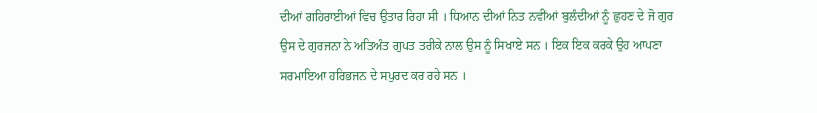ਦੀਆਂ ਗਹਿਰਾਈਆਂ ਵਿਚ ਉਤਾਰ ਰਿਹਾ ਸੀ । ਧਿਆਨ ਦੀਆਂ ਨਿਤ ਨਵੀਂਆਂ ਬੁਲੰਦੀਆਂ ਨੂੰ ਛੁਹਣ ਦੇ ਜੋ ਗੁਰ ਉਸ ਦੇ ਗੁਰਜਨਾ ਨੇ ਅਤਿਅੰਤ ਗੁਪਤ ਤਰੀਕੇ ਨਾਲ ਉਸ ਨੂੰ ਸਿਖਾਏ ਸਨ । ਇਕ ਇਕ ਕਰਕੇ ਉਹ ਆਪਣਾ ਸਰਮਾਇਆ ਹਰਿਭਜਨ ਦੇ ਸਪੁਰਦ ਕਰ ਰਹੇ ਸਨ ।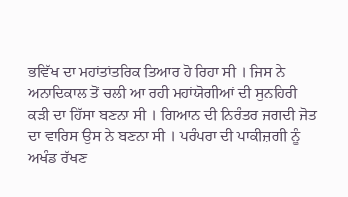ਭਵਿੱਖ ਦਾ ਮਹਾਂਤਾਂਤਰਿਕ ਤਿਆਰ ਹੋ ਰਿਹਾ ਸੀ । ਜਿਸ ਨੇ ਅਨਾਦਿਕਾਲ ਤੋਂ ਚਲੀ ਆ ਰਹੀ ਮਹਾਂਯੋਗੀਆਂ ਦੀ ਸੁਨਹਿਰੀ ਕੜੀ ਦਾ ਹਿੱਸਾ ਬਣਨਾ ਸੀ । ਗਿਆਨ ਦੀ ਨਿਰੰਤਰ ਜਗਦੀ ਜੋਤ ਦਾ ਵਾਰਿਸ ਉਸ ਨੇ ਬਣਨਾ ਸੀ । ਪਰੰਪਰਾ ਦੀ ਪਾਕੀਜ਼ਗੀ ਨੂੰ ਅਖੰਡ ਰੱਖਣ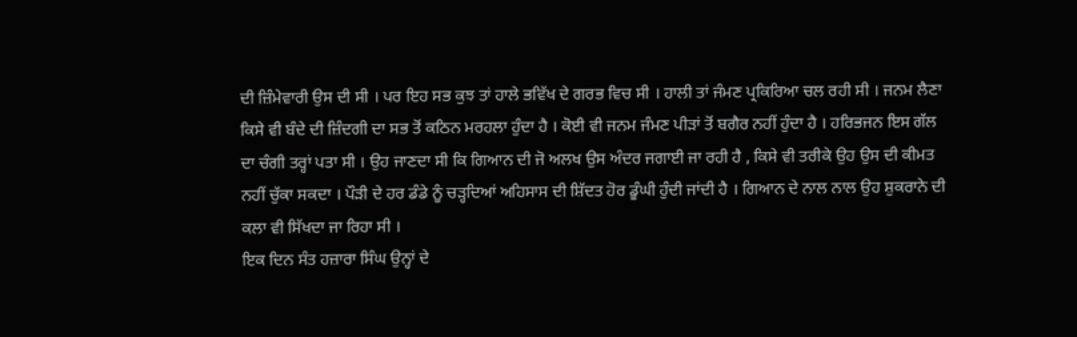ਦੀ ਜ਼ਿੰਮੇਵਾਰੀ ਉਸ ਦੀ ਸੀ । ਪਰ ਇਹ ਸਭ ਕੁਝ ਤਾਂ ਹਾਲੇ ਭਵਿੱਖ ਦੇ ਗਰਭ ਵਿਚ ਸੀ । ਹਾਲੀ ਤਾਂ ਜੰਮਣ ਪ੍ਰਕਿਰਿਆ ਚਲ ਰਹੀ ਸੀ । ਜਨਮ ਲੈਣਾ ਕਿਸੇ ਵੀ ਬੰਦੇ ਦੀ ਜ਼ਿੰਦਗੀ ਦਾ ਸਭ ਤੋਂ ਕਠਿਨ ਮਰਹਲਾ ਹੁੰਦਾ ਹੈ । ਕੋਈ ਵੀ ਜਨਮ ਜੰਮਣ ਪੀੜਾਂ ਤੋਂ ਬਗੈਰ ਨਹੀਂ ਹੁੰਦਾ ਹੈ । ਹਰਿਭਜਨ ਇਸ ਗੱਲ ਦਾ ਚੰਗੀ ਤਰ੍ਹਾਂ ਪਤਾ ਸੀ । ਉਹ ਜਾਣਦਾ ਸੀ ਕਿ ਗਿਆਨ ਦੀ ਜੋ ਅਲਖ ਉਸ ਅੰਦਰ ਜਗਾਈ ਜਾ ਰਹੀ ਹੈ , ਕਿਸੇ ਵੀ ਤਰੀਕੇ ਉਹ ਉਸ ਦੀ ਕੀਮਤ ਨਹੀਂ ਚੁੱਕਾ ਸਕਦਾ । ਪੌੜੀ ਦੇ ਹਰ ਡੰਡੇ ਨੂੰ ਚੜ੍ਹਦਿਆਂ ਅਹਿਸਾਸ ਦੀ ਸ਼ਿੱਦਤ ਹੋਰ ਡੂੰਘੀ ਹੁੰਦੀ ਜਾਂਦੀ ਹੈ । ਗਿਆਨ ਦੇ ਨਾਲ ਨਾਲ ਉਹ ਸ਼ੁਕਰਾਨੇ ਦੀ ਕਲਾ ਵੀ ਸਿੱਖਦਾ ਜਾ ਰਿਹਾ ਸੀ ।
ਇਕ ਦਿਨ ਸੰਤ ਹਜ਼ਾਰਾ ਸਿੰਘ ਉਨ੍ਹਾਂ ਦੇ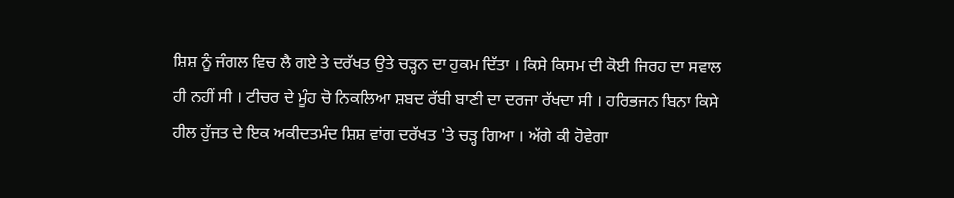ਸ਼ਿਸ਼ ਨੂੰ ਜੰਗਲ ਵਿਚ ਲੈ ਗਏ ਤੇ ਦਰੱਖਤ ਉਤੇ ਚੜ੍ਹਨ ਦਾ ਹੁਕਮ ਦਿੱਤਾ । ਕਿਸੇ ਕਿਸਮ ਦੀ ਕੋਈ ਜਿਰਹ ਦਾ ਸਵਾਲ ਹੀ ਨਹੀਂ ਸੀ । ਟੀਚਰ ਦੇ ਮੂੰਹ ਚੋ ਨਿਕਲਿਆ ਸ਼ਬਦ ਰੱਬੀ ਬਾਣੀ ਦਾ ਦਰਜਾ ਰੱਖਦਾ ਸੀ । ਹਰਿਭਜਨ ਬਿਨਾ ਕਿਸੇ ਹੀਲ ਹੁੱਜਤ ਦੇ ਇਕ ਅਕੀਦਤਮੰਦ ਸ਼ਿਸ਼ ਵਾਂਗ ਦਰੱਖਤ 'ਤੇ ਚੜ੍ਹ ਗਿਆ । ਅੱਗੇ ਕੀ ਹੋਵੇਗਾ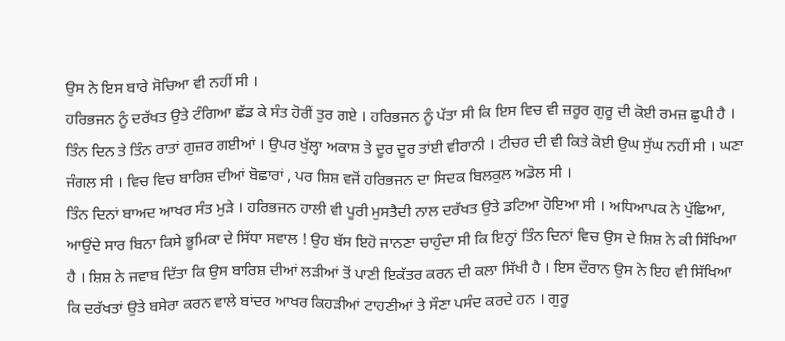ਉਸ ਨੇ ਇਸ ਬਾਰੇ ਸੋਚਿਆ ਵੀ ਨਹੀਂ ਸੀ ।
ਹਰਿਭਜਨ ਨੂੰ ਦਰੱਖਤ ਉਤੇ ਟੰਗਿਆ ਛੱਡ ਕੇ ਸੰਤ ਹੋਰੀਂ ਤੁਰ ਗਏ । ਹਰਿਭਜਨ ਨੂੰ ਪੱਤਾ ਸੀ ਕਿ ਇਸ ਵਿਚ ਵੀ ਜ਼ਰੂਰ ਗੁਰੂ ਦੀ ਕੋਈ ਰਮਜ਼ ਛੁਪੀ ਹੈ । ਤਿੰਨ ਦਿਨ ਤੇ ਤਿੰਨ ਰਾਤਾਂ ਗੁਜ਼ਰ ਗਈਆਂ । ਉਪਰ ਖੁੱਲ੍ਹਾ ਅਕਾਸ਼ ਤੇ ਦੂਰ ਦੂਰ ਤਾਂਈ ਵੀਰਾਨੀ । ਟੀਚਰ ਦੀ ਵੀ ਕਿਤੇ ਕੋਈ ਉਘ ਸੁੱਘ ਨਹੀਂ ਸੀ । ਘਣਾ ਜੰਗਲ ਸੀ । ਵਿਚ ਵਿਚ ਬਾਰਿਸ਼ ਦੀਆਂ ਬੋਛਾਰਾਂ , ਪਰ ਸ਼ਿਸ਼ ਵਜੋਂ ਹਰਿਭਜਨ ਦਾ ਸਿਦਕ ਬਿਲਕੁਲ ਅਡੋਲ ਸੀ ।
ਤਿੰਨ ਦਿਨਾਂ ਬਾਅਦ ਆਖਰ ਸੰਤ ਮੁੜੇ । ਹਰਿਭਜਨ ਹਾਲੀ ਵੀ ਪੂਰੀ ਮੁਸਤੈਦੀ ਨਾਲ ਦਰੱਖਤ ਉਤੇ ਡਟਿਆ ਹੋਇਆ ਸੀ । ਅਧਿਆਪਕ ਨੇ ਪੁੱਛਿਆ, ਆਉਂਦੇ ਸਾਰ ਬਿਨਾ ਕਿਸੇ ਭੂਮਿਕਾ ਦੇ ਸਿੱਧਾ ਸਵਾਲ ! ਉਹ ਬੱਸ ਇਹੋ ਜਾਨਣਾ ਚਾਹੁੰਦਾ ਸੀ ਕਿ ਇਨ੍ਹਾਂ ਤਿੰਨ ਦਿਨਾਂ ਵਿਚ ਉਸ ਦੇ ਸ਼ਿਸ਼ ਨੇ ਕੀ ਸਿੱਖਿਆ ਹੈ । ਸ਼ਿਸ਼ ਨੇ ਜਵਾਬ ਦਿੱਤਾ ਕਿ ਉਸ ਬਾਰਿਸ਼ ਦੀਆਂ ਲੜੀਆਂ ਤੋਂ ਪਾਣੀ ਇਕੱਤਰ ਕਰਨ ਦੀ ਕਲਾ ਸਿੱਖੀ ਹੈ । ਇਸ ਦੌਰਾਨ ਉਸ ਨੇ ਇਹ ਵੀ ਸਿੱਖਿਆ ਕਿ ਦਰੱਖਤਾਂ ਉਤੇ ਬਸੇਰਾ ਕਰਨ ਵਾਲੇ ਬਾਂਦਰ ਆਖਰ ਕਿਹੜੀਆਂ ਟਾਹਣੀਆਂ ਤੇ ਸੌਣਾ ਪਸੰਦ ਕਰਦੇ ਹਨ । ਗੁਰੂ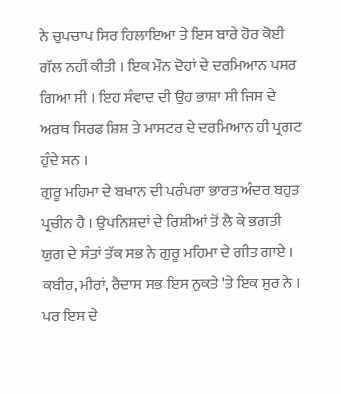ਨੇ ਚੁਪਚਾਪ ਸਿਰ ਹਿਲਾਇਆ ਤੇ ਇਸ ਬਾਰੇ ਹੋਰ ਕੋਈ ਗੱਲ ਨਹੀਂ ਕੀਤੀ । ਇਕ ਮੌਨ ਦੋਹਾਂ ਦੇ ਦਰਮਿਆਨ ਪਸਰ ਗਿਆ ਸੀ । ਇਹ ਸੰਵਾਦ ਦੀ ਉਹ ਭਾਸ਼ਾ ਸੀ ਜਿਸ ਦੇ ਅਰਥ ਸਿਰਫ ਸ਼ਿਸ਼ ਤੇ ਮਾਸਟਰ ਦੇ ਦਰਮਿਆਨ ਹੀ ਪ੍ਰਗਟ ਹੁੰਦੇ ਸਨ ।
ਗੁਰੂ ਮਹਿਮਾ ਦੇ ਬਖਾਨ ਦੀ ਪਰੰਪਰਾ ਭਾਰਤ ਅੰਦਰ ਬਹੁਤ ਪ੍ਰਚੀਨ ਹੈ । ਉਪਨਿਸ਼ਦਾਂ ਦੇ ਰਿਸ਼ੀਆਂ ਤੋਂ ਲੈ ਕੇ ਭਗਤੀ ਯੁਗ ਦੇ ਸੰਤਾਂ ਤੱਕ ਸਭ ਨੇ ਗੁਰੂ ਮਹਿਮਾ ਦੇ ਗੀਤ ਗਾਏ । ਕਬੀਰ, ਮੀਰਾਂ, ਰੈਦਾਸ ਸਭ ਇਸ ਨੁਕਤੇ 'ਤੇ ਇਕ ਸੁਰ ਨੇ । ਪਰ ਇਸ ਦੇ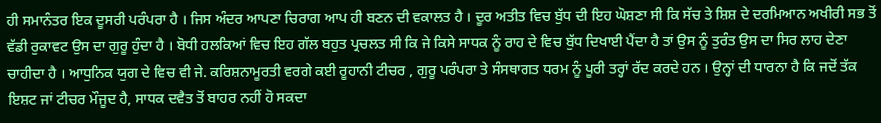ਹੀ ਸਮਾਨੰਤਰ ਇਕ ਦੂਸਰੀ ਪਰੰਪਰਾ ਹੈ । ਜਿਸ ਅੰਦਰ ਆਪਣਾ ਚਿਰਾਗ ਆਪ ਹੀ ਬਣਨ ਦੀ ਵਕਾਲਤ ਹੈ । ਦੂਰ ਅਤੀਤ ਵਿਚ ਬੁੱਧ ਦੀ ਇਹ ਘੋਸ਼ਣਾ ਸੀ ਕਿ ਸੱਚ ਤੇ ਸ਼ਿਸ਼ ਦੇ ਦਰਮਿਆਨ ਅਖੀਰੀ ਸਭ ਤੋਂ ਵੱਡੀ ਰੁਕਾਵਟ ਉਸ ਦਾ ਗੁਰੂ ਹੁੰਦਾ ਹੈ । ਬੋਧੀ ਹਲਕਿਆਂ ਵਿਚ ਇਹ ਗੱਲ ਬਹੁਤ ਪ੍ਰਚਲਤ ਸੀ ਕਿ ਜੇ ਕਿਸੇ ਸਾਧਕ ਨੂੰ ਰਾਹ ਦੇ ਵਿਚ ਬੁੱਧ ਦਿਖਾਈ ਪੈਂਦਾ ਹੈ ਤਾਂ ਉਸ ਨੂੰ ਤੁਰੰਤ ਉਸ ਦਾ ਸਿਰ ਲਾਹ ਦੇਣਾ ਚਾਹੀਦਾ ਹੈ । ਆਧੁਨਿਕ ਯੁਗ ਦੇ ਵਿਚ ਵੀ ਜੇ. ਕਰਿਸ਼ਨਾਮੂਰਤੀ ਵਰਗੇ ਕਈ ਰੂਹਾਨੀ ਟੀਚਰ , ਗੁਰੂ ਪਰੰਪਰਾ ਤੇ ਸੰਸਥਾਗਤ ਧਰਮ ਨੂੰ ਪੂਰੀ ਤਰ੍ਹਾਂ ਰੱਦ ਕਰਦੇ ਹਨ । ਉਨ੍ਹਾਂ ਦੀ ਧਾਰਨਾ ਹੈ ਕਿ ਜਦੋਂ ਤੱਕ ਇਸ਼ਟ ਜਾਂ ਟੀਚਰ ਮੌਜੂਦ ਹੈ, ਸਾਧਕ ਦਵੈਤ ਤੋਂ ਬਾਹਰ ਨਹੀਂ ਹੋ ਸਕਦਾ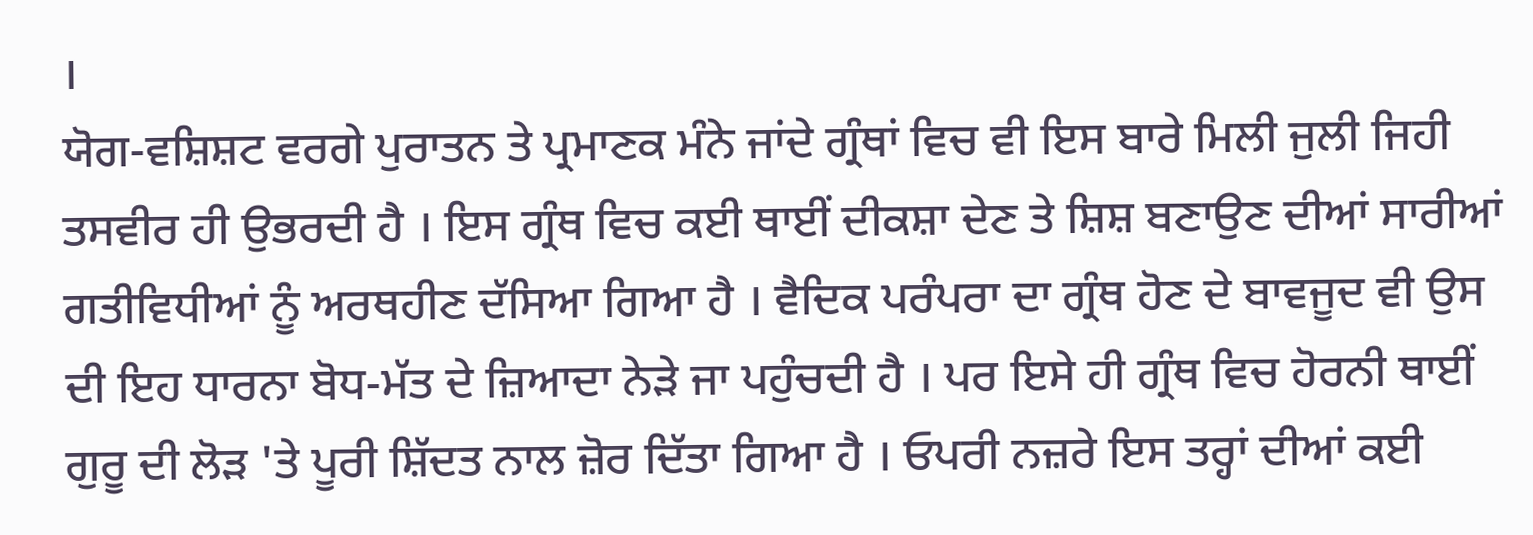।
ਯੋਗ-ਵਸ਼ਿਸ਼ਟ ਵਰਗੇ ਪੁਰਾਤਨ ਤੇ ਪ੍ਰਮਾਣਕ ਮੰਨੇ ਜਾਂਦੇ ਗ੍ਰੰਥਾਂ ਵਿਚ ਵੀ ਇਸ ਬਾਰੇ ਮਿਲੀ ਜੁਲੀ ਜਿਹੀ ਤਸਵੀਰ ਹੀ ਉਭਰਦੀ ਹੈ । ਇਸ ਗ੍ਰੰਥ ਵਿਚ ਕਈ ਥਾਈਂ ਦੀਕਸ਼ਾ ਦੇਣ ਤੇ ਸ਼ਿਸ਼ ਬਣਾਉਣ ਦੀਆਂ ਸਾਰੀਆਂ ਗਤੀਵਿਧੀਆਂ ਨੂੰ ਅਰਥਹੀਣ ਦੱਸਿਆ ਗਿਆ ਹੈ । ਵੈਦਿਕ ਪਰੰਪਰਾ ਦਾ ਗ੍ਰੰਥ ਹੋਣ ਦੇ ਬਾਵਜੂਦ ਵੀ ਉਸ ਦੀ ਇਹ ਧਾਰਨਾ ਬੋਧ-ਮੱਤ ਦੇ ਜ਼ਿਆਦਾ ਨੇੜੇ ਜਾ ਪਹੁੰਚਦੀ ਹੈ । ਪਰ ਇਸੇ ਹੀ ਗ੍ਰੰਥ ਵਿਚ ਹੋਰਨੀ ਥਾਈਂ ਗੁਰੂ ਦੀ ਲੋੜ 'ਤੇ ਪੂਰੀ ਸ਼ਿੱਦਤ ਨਾਲ ਜ਼ੋਰ ਦਿੱਤਾ ਗਿਆ ਹੈ । ਓਪਰੀ ਨਜ਼ਰੇ ਇਸ ਤਰ੍ਹਾਂ ਦੀਆਂ ਕਈ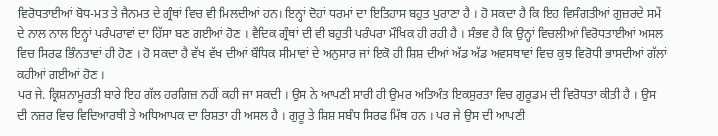ਵਿਰੋਧਤਾਈਆਂ ਬੋਧ-ਮਤ ਤੇ ਜੈਨਮਤ ਦੇ ਗ੍ਰੰਥਾਂ ਵਿਚ ਵੀ ਮਿਲਦੀਆਂ ਹਨ। ਇਨ੍ਹਾਂ ਦੋਹਾਂ ਧਰਮਾਂ ਦਾ ਇਤਿਹਾਸ ਬਹੁਤ ਪੁਰਾਣਾ ਹੈ । ਹੋ ਸਕਦਾ ਹੈ ਕਿ ਇਹ ਵਿਸੰਗਤੀਆਂ ਗੁਜ਼ਰਦੇ ਸਮੇਂ ਦੇ ਨਾਲ ਨਾਲ ਇਨ੍ਹਾਂ ਪਰੰਪਰਾਵਾਂ ਦਾ ਹਿੱਸਾ ਬਣ ਗਈਆਂ ਹੋਣ । ਵੈਦਿਕ ਗ੍ਰੰਥਾਂ ਦੀ ਵੀ ਬਹੁਤੀ ਪਰੰਪਰਾ ਮੌਖਿਕ ਹੀ ਰਹੀ ਹੈ । ਸੰਭਵ ਹੈ ਕਿ ਉਨ੍ਹਾਂ ਵਿਚਲੀਆਂ ਵਿਰੋਧਤਾਈਆਂ ਅਸਲ ਵਿਚ ਸਿਰਫ ਭਿੰਨਤਾਵਾਂ ਹੀ ਹੋਣ । ਹੋ ਸਕਦਾ ਹੈ ਵੱਖ ਵੱਖ ਦੀਆਂ ਬੌਧਿਕ ਸੀਮਾਵਾਂ ਦੇ ਅਨੁਸਾਰ ਜਾਂ ਇਕੋ ਹੀ ਸ਼ਿਸ਼ ਦੀਆਂ ਅੱਡ ਅੱਡ ਅਵਸਥਾਵਾਂ ਵਿਚ ਕੁਝ ਵਿਰੋਧੀ ਭਾਸਦੀਆਂ ਗੱਲਾਂ ਕਹੀਆਂ ਗਈਆਂ ਹੋਣ ।
ਪਰ ਜੇ. ਕ੍ਰਿਸ਼ਨਾਮੂਰਤੀ ਬਾਰੇ ਇਹ ਗੱਲ ਹਰਗਿਜ਼ ਨਹੀਂ ਕਹੀ ਜਾ ਸਕਦੀ । ਉਸ ਨੇ ਆਪਣੀ ਸਾਰੀ ਹੀ ਉਮਰ ਅਤਿਅੰਤ ਇਕਸੁਰਤਾ ਵਿਚ ਗੁਰੂਡਮ ਦੀ ਵਿਰੋਧਤਾ ਕੀਤੀ ਹੈ । ਉਸ ਦੀ ਨਜ਼ਰ ਵਿਚ ਵਿਦਿਆਰਥੀ ਤੇ ਅਧਿਆਪਕ ਦਾ ਰਿਸ਼ਤਾ ਹੀ ਅਸਲ ਹੈ । ਗੁਰੂ ਤੇ ਸ਼ਿਸ਼ ਸਬੰਧ ਸਿਰਫ ਮਿੱਥ ਹਨ । ਪਰ ਜੇ ਉਸ ਦੀ ਆਪਣੀ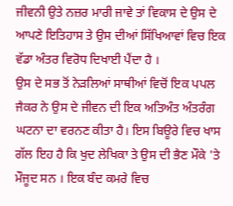ਜੀਵਨੀ ਉਤੇ ਨਜ਼ਰ ਮਾਰੀ ਜਾਵੇ ਤਾਂ ਵਿਕਾਸ ਦੇ ਉਸ ਦੇ ਆਪਣੇ ਇਤਿਹਾਸ ਤੇ ਉਸ ਦੀਆਂ ਸਿੱਖਿਆਵਾਂ ਵਿਚ ਇਕ ਵੱਡਾ ਅੰਤਰ ਵਿਰੋਧ ਦਿਖਾਈ ਪੈਂਦਾ ਹੈ ।
ਉਸ ਦੇ ਸਭ ਤੋਂ ਨੇੜਲਿਆਂ ਸਾਥੀਆਂ ਵਿਚੋਂ ਇਕ ਪਪਲ ਜੈਕਰ ਨੇ ਉਸ ਦੇ ਜੀਵਨ ਦੀ ਇਕ ਅਤਿਅੰਤ ਅੰਤਰੰਗ ਘਟਨਾ ਦਾ ਵਰਨਣ ਕੀਤਾ ਹੈ। ਇਸ ਬਿਊਰੇ ਵਿਚ ਖਾਸ ਗੱਲ ਇਹ ਹੈ ਕਿ ਖੁਦ ਲੇਖਿਕਾ ਤੇ ਉਸ ਦੀ ਭੈਣ ਮੌਕੇ 'ਤੇ ਮੌਜੂਦ ਸਨ । ਇਕ ਬੰਦ ਕਮਰੇ ਵਿਚ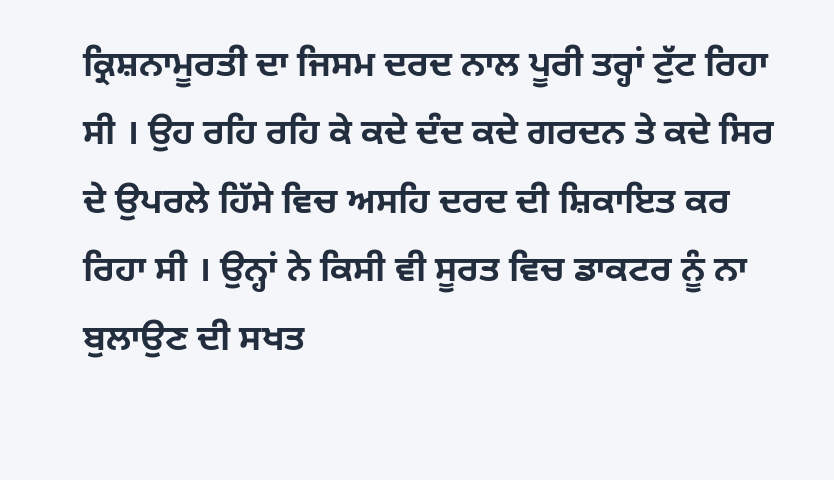ਕ੍ਰਿਸ਼ਨਾਮੂਰਤੀ ਦਾ ਜਿਸਮ ਦਰਦ ਨਾਲ ਪੂਰੀ ਤਰ੍ਹਾਂ ਟੁੱਟ ਰਿਹਾ ਸੀ । ਉਹ ਰਹਿ ਰਹਿ ਕੇ ਕਦੇ ਦੰਦ ਕਦੇ ਗਰਦਨ ਤੇ ਕਦੇ ਸਿਰ ਦੇ ਉਪਰਲੇ ਹਿੱਸੇ ਵਿਚ ਅਸਹਿ ਦਰਦ ਦੀ ਸ਼ਿਕਾਇਤ ਕਰ ਰਿਹਾ ਸੀ । ਉਨ੍ਹਾਂ ਨੇ ਕਿਸੀ ਵੀ ਸੂਰਤ ਵਿਚ ਡਾਕਟਰ ਨੂੰ ਨਾ ਬੁਲਾਉਣ ਦੀ ਸਖਤ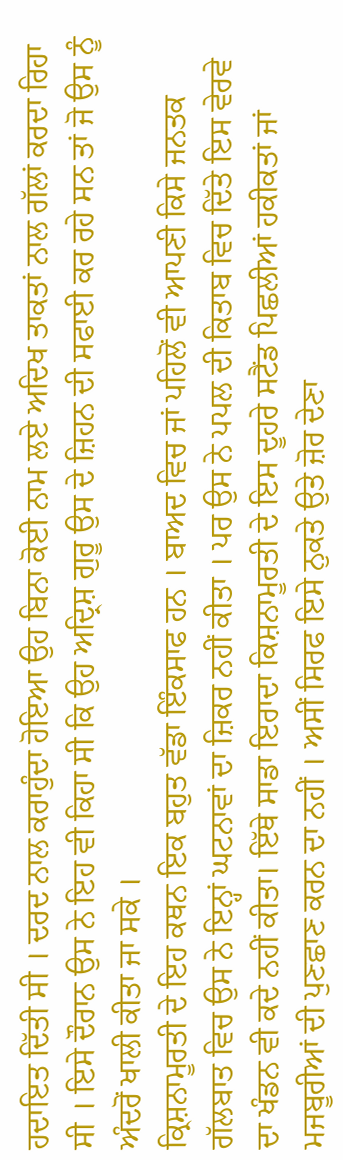ਹਦਾਇਤ ਦਿੱਤੀ ਸੀ । ਦਰਦ ਨਾਲ ਕਰਾਹੁੰਦਾ ਹੋਇਆ ਉਹ ਬਿਨਾ ਕੋਈ ਨਾਮ ਲਏ ਅਦਿਖ ਤਾਕਤਾਂ ਨਾਲ ਗੱਲਾਂ ਕਰਦਾ ਰਿਹਾ ਸੀ । ਇਸੇ ਦੌਰਾਨ ਉਸ ਨੇ ਇਹ ਵੀ ਕਿਹਾ ਸੀ ਕਿ ਉਹ ਅਦ੍ਰਿਸ਼ ਗੁਰੂ ਉਸ ਦੇ ਜ਼ਿਹਨ ਦੀ ਸਫਾਈ ਕਰ ਰਹੇ ਸਨ ਤਾਂ ਜੋ ਉਸ ਨੂੰ ਅੰਦਰੋਂ ਖਾਲੀ ਕੀਤਾ ਜਾ ਸਕੇ ।
ਕ੍ਰਿਸ਼ਨਾਮੂਰਤੀ ਦੇ ਇਹ ਕਥਨ ਇਕ ਬਹੁਤ ਵੱਡਾ ਇੰਕਸਾਫ ਹਨ । ਬਾਅਦ ਵਿਚ ਜਾਂ ਪਹਿਲੋਂ ਵੀ ਆਪਣੀ ਕਿਸੇ ਜਨਤਕ ਗੱਲਬਾਤ ਵਿਚ ਉਸ ਨੇ ਇਨ੍ਹਾਂ ਘਟਨਾਵਾਂ ਦਾ ਜ਼ਿਕਰ ਨਹੀਂ ਕੀਤਾ । ਪਰ ਉਸ ਨੇ ਪਪਲ ਦੀ ਕਿਤਾਬ ਵਿਚ ਦਿੱਤੇ ਇਸ ਵੇਰਵੇ ਦਾ ਖੰਡਨ ਵੀ ਕਦੇ ਨਹੀਂ ਕੀਤਾ। ਇੱਥੇ ਸਾਡਾ ਇਰਾਦਾ ਕਿਸ਼ਨਾਮੂਰਤੀ ਦੇ ਇਸ ਦੂਹਰੇ ਸਟੈਂਡ ਪਿਛਲੀਆਂ ਹਕੀਕਤਾਂ ਜਾਂ ਮਜਬੂਰੀਆਂ ਦੀ ਪੁਣਛਾਣ ਕਰਨ ਦਾ ਨਹੀਂ । ਅਸੀਂ ਸਿਰਫ ਇਸੇ ਨੁਕਤੇ ਉਤੇ ਜ਼ੋਰ ਦੇਣਾ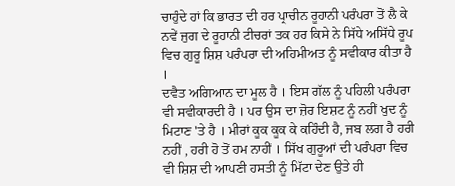ਚਾਹੁੰਦੇ ਹਾਂ ਕਿ ਭਾਰਤ ਦੀ ਹਰ ਪ੍ਰਾਚੀਨ ਰੂਹਾਨੀ ਪਰੰਪਰਾ ਤੋਂ ਲੈ ਕੇ ਨਵੇਂ ਜੁਗ ਦੇ ਰੂਹਾਨੀ ਟੀਚਰਾਂ ਤਕ ਹਰ ਕਿਸੇ ਨੇ ਸਿੱਧੇ ਅਸਿੱਧੇ ਰੂਪ ਵਿਚ ਗੁਰੂ ਸ਼ਿਸ਼ ਪਰੰਪਰਾ ਦੀ ਅਹਿਮੀਅਤ ਨੂੰ ਸਵੀਕਾਰ ਕੀਤਾ ਹੈ ।
ਦਵੈਤ ਅਗਿਆਨ ਦਾ ਮੂਲ ਹੈ । ਇਸ ਗੱਲ ਨੂੰ ਪਹਿਲੀ ਪਰੰਪਰਾ ਵੀ ਸਵੀਕਾਰਦੀ ਹੈ । ਪਰ ਉਸ ਦਾ ਜ਼ੋਰ ਇਸ਼ਟ ਨੂੰ ਨਹੀਂ ਖੁਦ ਨੂੰ ਮਿਟਾਣ 'ਤੇ ਹੈ । ਮੀਰਾਂ ਕੂਕ ਕੂਕ ਕੇ ਕਹਿੰਦੀ ਹੈ, ਜਬ ਲਗ ਹੈ ਹਰੀ ਨਹੀਂ , ਹਰੀ ਹੋ ਤੋਂ ਹਮ ਨਾਹੀਂ । ਸਿੱਖ ਗੁਰੂਆਂ ਦੀ ਪਰੰਪਰਾ ਵਿਚ ਵੀ ਸ਼ਿਸ਼ ਦੀ ਆਪਣੀ ਹਸਤੀ ਨੂੰ ਮਿੱਟਾ ਦੇਣ ਉਤੇ ਹੀ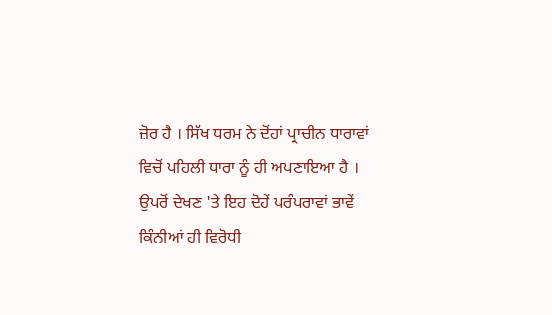ਜ਼ੋਰ ਹੈ । ਸਿੱਖ ਧਰਮ ਨੇ ਦੋਂਹਾਂ ਪ੍ਰਾਚੀਨ ਧਾਰਾਵਾਂ ਵਿਚੋਂ ਪਹਿਲੀ ਧਾਰਾ ਨੂੰ ਹੀ ਅਪਣਾਇਆ ਹੈ ।
ਉਪਰੋਂ ਦੇਖਣ 'ਤੇ ਇਹ ਦੋਹੇਂ ਪਰੰਪਰਾਵਾਂ ਭਾਵੇਂ ਕਿੰਨੀਆਂ ਹੀ ਵਿਰੋਧੀ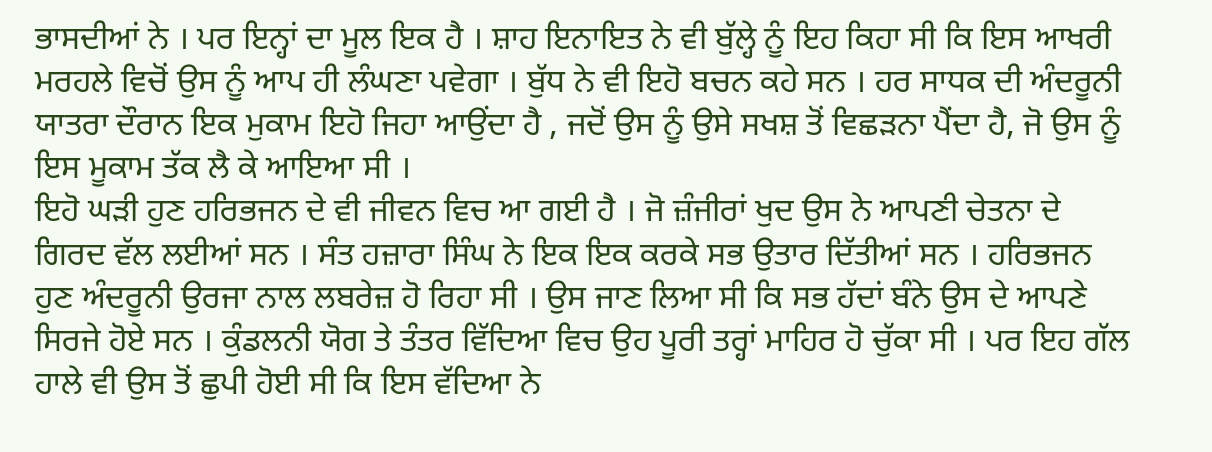ਭਾਸਦੀਆਂ ਨੇ । ਪਰ ਇਨ੍ਹਾਂ ਦਾ ਮੂਲ ਇਕ ਹੈ । ਸ਼ਾਹ ਇਨਾਇਤ ਨੇ ਵੀ ਬੁੱਲ੍ਹੇ ਨੂੰ ਇਹ ਕਿਹਾ ਸੀ ਕਿ ਇਸ ਆਖਰੀ ਮਰਹਲੇ ਵਿਚੋਂ ਉਸ ਨੂੰ ਆਪ ਹੀ ਲੰਘਣਾ ਪਵੇਗਾ । ਬੁੱਧ ਨੇ ਵੀ ਇਹੋ ਬਚਨ ਕਹੇ ਸਨ । ਹਰ ਸਾਧਕ ਦੀ ਅੰਦਰੂਨੀ ਯਾਤਰਾ ਦੌਰਾਨ ਇਕ ਮੁਕਾਮ ਇਹੋ ਜਿਹਾ ਆਉਂਦਾ ਹੈ , ਜਦੋਂ ਉਸ ਨੂੰ ਉਸੇ ਸਖਸ਼ ਤੋਂ ਵਿਛੜਨਾ ਪੈਂਦਾ ਹੈ, ਜੋ ਉਸ ਨੂੰ ਇਸ ਮੂਕਾਮ ਤੱਕ ਲੈ ਕੇ ਆਇਆ ਸੀ ।
ਇਹੋ ਘੜੀ ਹੁਣ ਹਰਿਭਜਨ ਦੇ ਵੀ ਜੀਵਨ ਵਿਚ ਆ ਗਈ ਹੈ । ਜੋ ਜ਼ੰਜੀਰਾਂ ਖੁਦ ਉਸ ਨੇ ਆਪਣੀ ਚੇਤਨਾ ਦੇ ਗਿਰਦ ਵੱਲ ਲਈਆਂ ਸਨ । ਸੰਤ ਹਜ਼ਾਰਾ ਸਿੰਘ ਨੇ ਇਕ ਇਕ ਕਰਕੇ ਸਭ ਉਤਾਰ ਦਿੱਤੀਆਂ ਸਨ । ਹਰਿਭਜਨ ਹੁਣ ਅੰਦਰੂਨੀ ਉਰਜਾ ਨਾਲ ਲਬਰੇਜ਼ ਹੋ ਰਿਹਾ ਸੀ । ਉਸ ਜਾਣ ਲਿਆ ਸੀ ਕਿ ਸਭ ਹੱਦਾਂ ਬੰਨੇ ਉਸ ਦੇ ਆਪਣੇ ਸਿਰਜੇ ਹੋਏ ਸਨ । ਕੁੰਡਲਨੀ ਯੋਗ ਤੇ ਤੰਤਰ ਵਿੱਦਿਆ ਵਿਚ ਉਹ ਪੂਰੀ ਤਰ੍ਹਾਂ ਮਾਹਿਰ ਹੋ ਚੁੱਕਾ ਸੀ । ਪਰ ਇਹ ਗੱਲ ਹਾਲੇ ਵੀ ਉਸ ਤੋਂ ਛੁਪੀ ਹੋਈ ਸੀ ਕਿ ਇਸ ਵੱਦਿਆ ਨੇ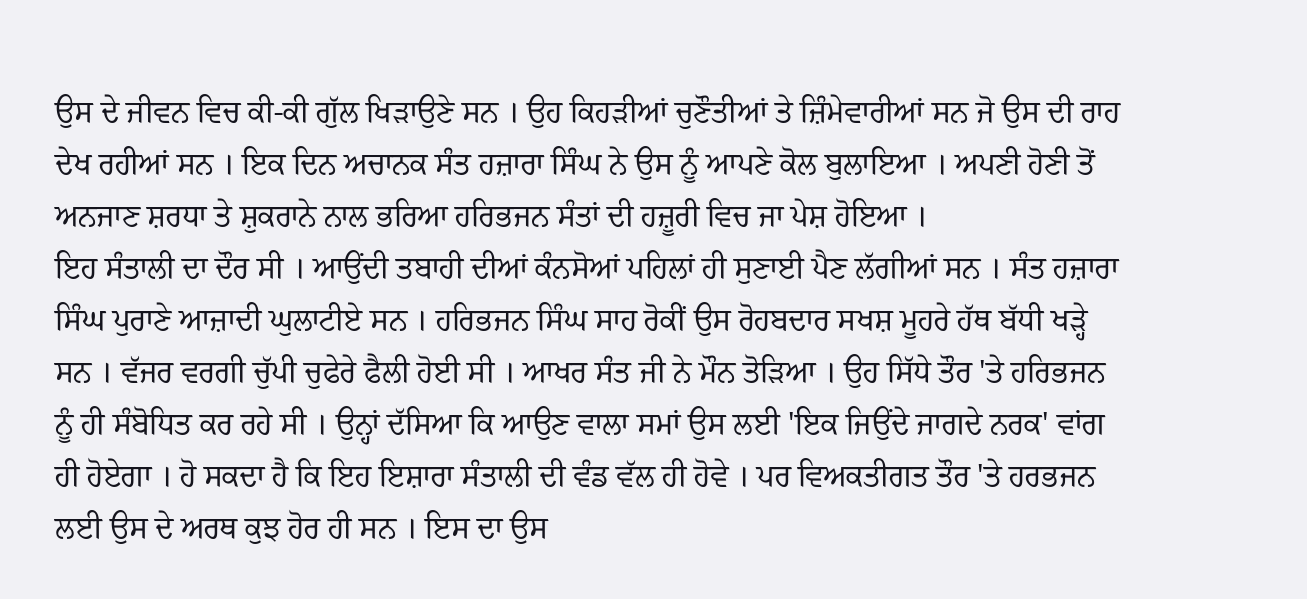ਉਸ ਦੇ ਜੀਵਨ ਵਿਚ ਕੀ-ਕੀ ਗੁੱਲ ਖਿੜਾਉਣੇ ਸਨ । ਉਹ ਕਿਹੜੀਆਂ ਚੁਣੌਤੀਆਂ ਤੇ ਜ਼ਿੰਮੇਵਾਰੀਆਂ ਸਨ ਜੋ ਉਸ ਦੀ ਰਾਹ ਦੇਖ ਰਹੀਆਂ ਸਨ । ਇਕ ਦਿਨ ਅਚਾਨਕ ਸੰਤ ਹਜ਼ਾਰਾ ਸਿੰਘ ਨੇ ਉਸ ਨੂੰ ਆਪਣੇ ਕੋਲ ਬੁਲਾਇਆ । ਅਪਣੀ ਹੋਣੀ ਤੋਂ ਅਨਜਾਣ ਸ਼ਰਧਾ ਤੇ ਸ਼ੁਕਰਾਨੇ ਨਾਲ ਭਰਿਆ ਹਰਿਭਜਨ ਸੰਤਾਂ ਦੀ ਹਜ਼ੂਰੀ ਵਿਚ ਜਾ ਪੇਸ਼ ਹੋਇਆ ।
ਇਹ ਸੰਤਾਲੀ ਦਾ ਦੌਰ ਸੀ । ਆਉਂਦੀ ਤਬਾਹੀ ਦੀਆਂ ਕੰਨਸੋਆਂ ਪਹਿਲਾਂ ਹੀ ਸੁਣਾਈ ਪੈਣ ਲੱਗੀਆਂ ਸਨ । ਸੰਤ ਹਜ਼ਾਰਾ ਸਿੰਘ ਪੁਰਾਣੇ ਆਜ਼ਾਦੀ ਘੁਲਾਟੀਏ ਸਨ । ਹਰਿਭਜਨ ਸਿੰਘ ਸਾਹ ਰੋਕੀਂ ਉਸ ਰੋਹਬਦਾਰ ਸਖਸ਼ ਮੂਹਰੇ ਹੱਥ ਬੱਧੀ ਖੜ੍ਹੇ ਸਨ । ਵੱਜਰ ਵਰਗੀ ਚੁੱਪੀ ਚੁਫੇਰੇ ਫੈਲੀ ਹੋਈ ਸੀ । ਆਖਰ ਸੰਤ ਜੀ ਨੇ ਮੌਨ ਤੋੜਿਆ । ਉਹ ਸਿੱਧੇ ਤੌਰ 'ਤੇ ਹਰਿਭਜਨ ਨੂੰ ਹੀ ਸੰਬੋਧਿਤ ਕਰ ਰਹੇ ਸੀ । ਉਨ੍ਹਾਂ ਦੱਸਿਆ ਕਿ ਆਉਣ ਵਾਲਾ ਸਮਾਂ ਉਸ ਲਈ 'ਇਕ ਜਿਉਂਦੇ ਜਾਗਦੇ ਨਰਕ' ਵਾਂਗ ਹੀ ਹੋਏਗਾ । ਹੋ ਸਕਦਾ ਹੈ ਕਿ ਇਹ ਇਸ਼ਾਰਾ ਸੰਤਾਲੀ ਦੀ ਵੰਡ ਵੱਲ ਹੀ ਹੋਵੇ । ਪਰ ਵਿਅਕਤੀਗਤ ਤੌਰ 'ਤੇ ਹਰਭਜਨ ਲਈ ਉਸ ਦੇ ਅਰਥ ਕੁਝ ਹੋਰ ਹੀ ਸਨ । ਇਸ ਦਾ ਉਸ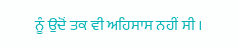ਨੂੰ ਉਦੋਂ ਤਕ ਵੀ ਅਹਿਸਾਸ ਨਹੀਂ ਸੀ ।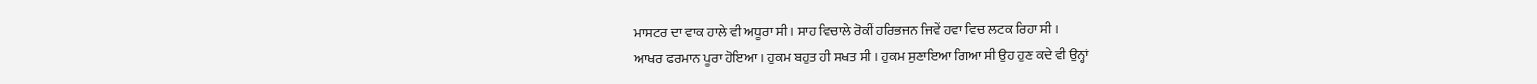ਮਾਸਟਰ ਦਾ ਵਾਕ ਹਾਲੇ ਵੀ ਅਧੂਰਾ ਸੀ । ਸਾਹ ਵਿਚਾਲੇ ਰੋਕੀਂ ਹਰਿਭਜਨ ਜਿਵੇਂ ਹਵਾ ਵਿਚ ਲਟਕ ਰਿਹਾ ਸੀ ।
ਆਖਰ ਫਰਮਾਨ ਪੂਰਾ ਹੋਇਆ । ਹੁਕਮ ਬਹੁਤ ਹੀ ਸਖਤ ਸੀ । ਹੁਕਮ ਸੁਣਾਇਆ ਗਿਆ ਸੀ ਉਹ ਹੁਣ ਕਦੇ ਵੀ ਉਨ੍ਹਾਂ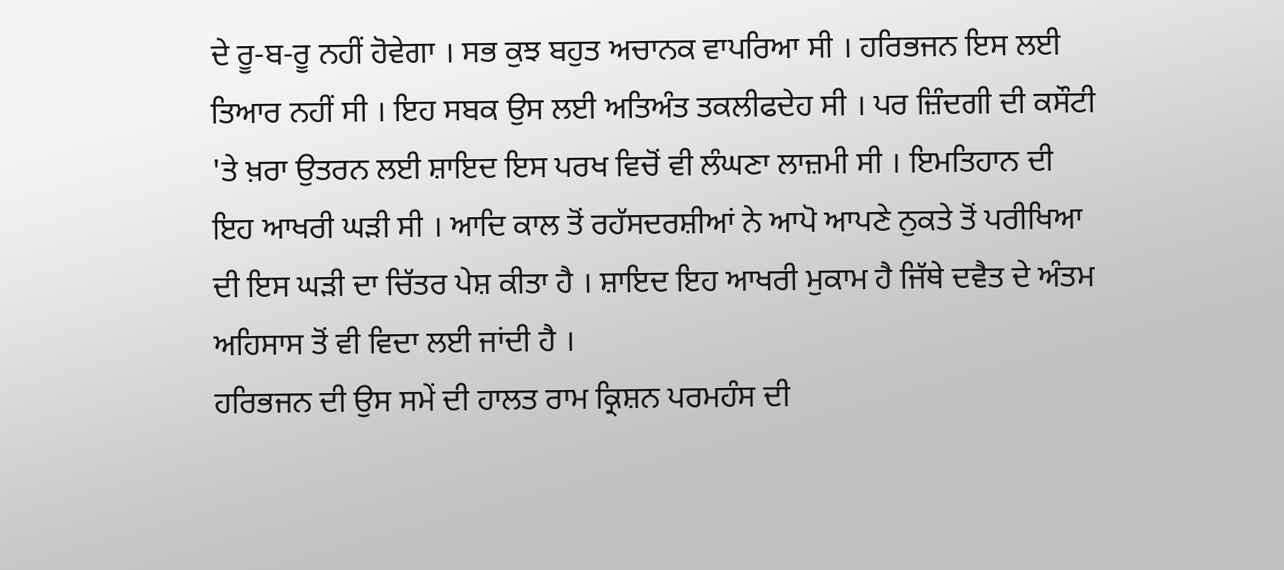ਦੇ ਰੂ-ਬ-ਰੂ ਨਹੀਂ ਹੋਵੇਗਾ । ਸਭ ਕੁਝ ਬਹੁਤ ਅਚਾਨਕ ਵਾਪਰਿਆ ਸੀ । ਹਰਿਭਜਨ ਇਸ ਲਈ ਤਿਆਰ ਨਹੀਂ ਸੀ । ਇਹ ਸਬਕ ਉਸ ਲਈ ਅਤਿਅੰਤ ਤਕਲੀਫਦੇਹ ਸੀ । ਪਰ ਜ਼ਿੰਦਗੀ ਦੀ ਕਸੌਟੀ 'ਤੇ ਖ਼ਰਾ ਉਤਰਨ ਲਈ ਸ਼ਾਇਦ ਇਸ ਪਰਖ ਵਿਚੋਂ ਵੀ ਲੰਘਣਾ ਲਾਜ਼ਮੀ ਸੀ । ਇਮਤਿਹਾਨ ਦੀ ਇਹ ਆਖਰੀ ਘੜੀ ਸੀ । ਆਦਿ ਕਾਲ ਤੋਂ ਰਹੱਸਦਰਸ਼ੀਆਂ ਨੇ ਆਪੋ ਆਪਣੇ ਨੁਕਤੇ ਤੋਂ ਪਰੀਖਿਆ ਦੀ ਇਸ ਘੜੀ ਦਾ ਚਿੱਤਰ ਪੇਸ਼ ਕੀਤਾ ਹੈ । ਸ਼ਾਇਦ ਇਹ ਆਖਰੀ ਮੁਕਾਮ ਹੈ ਜਿੱਥੇ ਦਵੈਤ ਦੇ ਅੰਤਮ ਅਹਿਸਾਸ ਤੋਂ ਵੀ ਵਿਦਾ ਲਈ ਜਾਂਦੀ ਹੈ ।
ਹਰਿਭਜਨ ਦੀ ਉਸ ਸਮੇਂ ਦੀ ਹਾਲਤ ਰਾਮ ਕ੍ਰਿਸ਼ਨ ਪਰਮਹੰਸ ਦੀ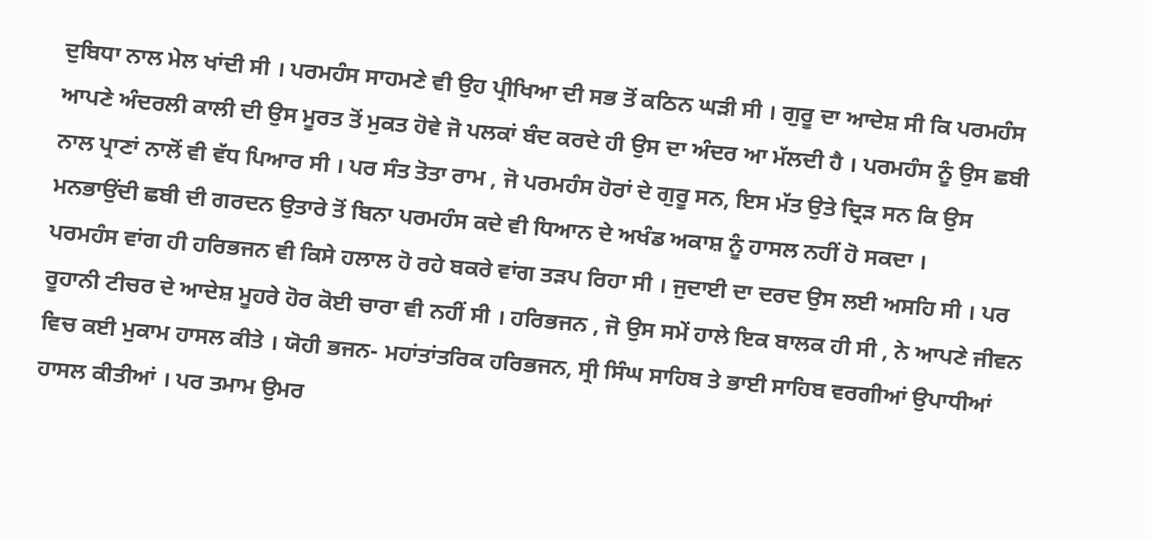ਦੁਬਿਧਾ ਨਾਲ ਮੇਲ ਖਾਂਦੀ ਸੀ । ਪਰਮਹੰਸ ਸਾਹਮਣੇ ਵੀ ਉਹ ਪ੍ਰੀਖਿਆ ਦੀ ਸਭ ਤੋਂ ਕਠਿਨ ਘੜੀ ਸੀ । ਗੁਰੂ ਦਾ ਆਦੇਸ਼ ਸੀ ਕਿ ਪਰਮਹੰਸ ਆਪਣੇ ਅੰਦਰਲੀ ਕਾਲੀ ਦੀ ਉਸ ਮੂਰਤ ਤੋਂ ਮੁਕਤ ਹੋਵੇ ਜੋ ਪਲਕਾਂ ਬੰਦ ਕਰਦੇ ਹੀ ਉਸ ਦਾ ਅੰਦਰ ਆ ਮੱਲਦੀ ਹੈ । ਪਰਮਹੰਸ ਨੂੰ ਉਸ ਛਬੀ ਨਾਲ ਪ੍ਰਾਣਾਂ ਨਾਲੋਂ ਵੀ ਵੱਧ ਪਿਆਰ ਸੀ । ਪਰ ਸੰਤ ਤੋਤਾ ਰਾਮ , ਜੋ ਪਰਮਹੰਸ ਹੋਰਾਂ ਦੇ ਗੁਰੂ ਸਨ, ਇਸ ਮੱਤ ਉਤੇ ਦ੍ਰਿੜ ਸਨ ਕਿ ਉਸ ਮਨਭਾਉਂਦੀ ਛਬੀ ਦੀ ਗਰਦਨ ਉਤਾਰੇ ਤੋਂ ਬਿਨਾ ਪਰਮਹੰਸ ਕਦੇ ਵੀ ਧਿਆਨ ਦੇ ਅਖੰਡ ਅਕਾਸ਼ ਨੂੰ ਹਾਸਲ ਨਹੀਂ ਹੋ ਸਕਦਾ ।
ਪਰਮਹੰਸ ਵਾਂਗ ਹੀ ਹਰਿਭਜਨ ਵੀ ਕਿਸੇ ਹਲਾਲ ਹੋ ਰਹੇ ਬਕਰੇ ਵਾਂਗ ਤੜਪ ਰਿਹਾ ਸੀ । ਜੁਦਾਈ ਦਾ ਦਰਦ ਉਸ ਲਈ ਅਸਹਿ ਸੀ । ਪਰ ਰੂਹਾਨੀ ਟੀਚਰ ਦੇ ਆਦੇਸ਼ ਮੂਹਰੇ ਹੋਰ ਕੋਈ ਚਾਰਾ ਵੀ ਨਹੀਂ ਸੀ । ਹਰਿਭਜਨ , ਜੋ ਉਸ ਸਮੇਂ ਹਾਲੇ ਇਕ ਬਾਲਕ ਹੀ ਸੀ , ਨੇ ਆਪਣੇ ਜੀਵਨ ਵਿਚ ਕਈ ਮੁਕਾਮ ਹਾਸਲ ਕੀਤੇ । ਯੋਹੀ ਭਜਨ- ਮਹਾਂਤਾਂਤਰਿਕ ਹਰਿਭਜਨ, ਸ੍ਰੀ ਸਿੰਘ ਸਾਹਿਬ ਤੇ ਭਾਈ ਸਾਹਿਬ ਵਰਗੀਆਂ ਉਪਾਧੀਆਂ ਹਾਸਲ ਕੀਤੀਆਂ । ਪਰ ਤਮਾਮ ਉਮਰ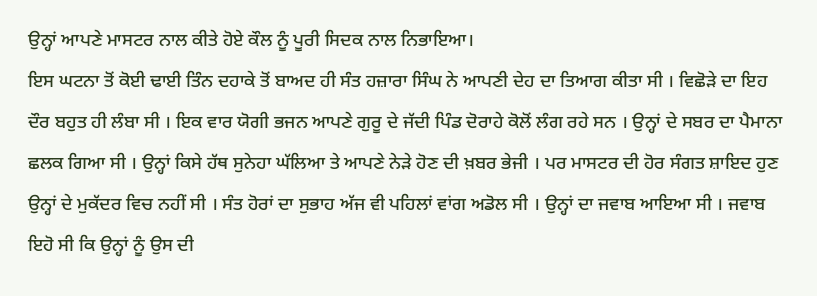ਉਨ੍ਹਾਂ ਆਪਣੇ ਮਾਸਟਰ ਨਾਲ ਕੀਤੇ ਹੋਏ ਕੌਲ ਨੂੰ ਪੂਰੀ ਸਿਦਕ ਨਾਲ ਨਿਭਾਇਆ।
ਇਸ ਘਟਨਾ ਤੋਂ ਕੋਈ ਢਾਈ ਤਿੰਨ ਦਹਾਕੇ ਤੋਂ ਬਾਅਦ ਹੀ ਸੰਤ ਹਜ਼ਾਰਾ ਸਿੰਘ ਨੇ ਆਪਣੀ ਦੇਹ ਦਾ ਤਿਆਗ ਕੀਤਾ ਸੀ । ਵਿਛੋੜੇ ਦਾ ਇਹ ਦੌਰ ਬਹੁਤ ਹੀ ਲੰਬਾ ਸੀ । ਇਕ ਵਾਰ ਯੋਗੀ ਭਜਨ ਆਪਣੇ ਗੁਰੂ ਦੇ ਜੱਦੀ ਪਿੰਡ ਦੋਰਾਹੇ ਕੋਲੋਂ ਲੰਗ ਰਹੇ ਸਨ । ਉਨ੍ਹਾਂ ਦੇ ਸਬਰ ਦਾ ਪੈਮਾਨਾ ਛਲਕ ਗਿਆ ਸੀ । ਉਨ੍ਹਾਂ ਕਿਸੇ ਹੱਥ ਸੁਨੇਹਾ ਘੱਲਿਆ ਤੇ ਆਪਣੇ ਨੇੜੇ ਹੋਣ ਦੀ ਖ਼ਬਰ ਭੇਜੀ । ਪਰ ਮਾਸਟਰ ਦੀ ਹੋਰ ਸੰਗਤ ਸ਼ਾਇਦ ਹੁਣ ਉਨ੍ਹਾਂ ਦੇ ਮੁਕੱਦਰ ਵਿਚ ਨਹੀਂ ਸੀ । ਸੰਤ ਹੋਰਾਂ ਦਾ ਸੁਭਾਹ ਅੱਜ ਵੀ ਪਹਿਲਾਂ ਵਾਂਗ ਅਡੋਲ ਸੀ । ਉਨ੍ਹਾਂ ਦਾ ਜਵਾਬ ਆਇਆ ਸੀ । ਜਵਾਬ ਇਹੋ ਸੀ ਕਿ ਉਨ੍ਹਾਂ ਨੂੰ ਉਸ ਦੀ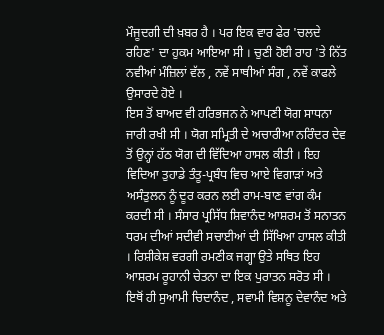ਮੌਜੂਦਗੀ ਦੀ ਖ਼ਬਰ ਹੈ । ਪਰ ਇਕ ਵਾਰ ਫੇਰ 'ਚਲਦੇ ਰਹਿਣ' ਦਾ ਹੁਕਮ ਆਇਆ ਸੀ । ਚੁਣੀ ਹੋਈ ਰਾਹ 'ਤੇ ਨਿੱਤ ਨਵੀਆਂ ਮੰਜ਼ਿਲਾਂ ਵੱਲ , ਨਵੇਂ ਸਾਥੀਆਂ ਸੰਗ , ਨਵੇਂ ਕਾਫਲੇ ਉਸਾਰਦੇ ਹੋਏ ।
ਇਸ ਤੋਂ ਬਾਅਦ ਵੀ ਹਰਿਭਜਨ ਨੇ ਆਪਣੀ ਯੋਗ ਸਾਧਨਾ ਜਾਰੀ ਰਖੀ ਸੀ । ਯੋਗ ਸਮ੍ਰਿਤੀ ਦੇ ਅਚਾਰੀਆ ਨਰਿੰਦਰ ਦੇਵ ਤੋਂ ਉਨ੍ਹਾਂ ਹੱਠ ਯੋਗ ਦੀ ਵਿੱਦਿਆ ਹਾਸਲ ਕੀਤੀ । ਇਹ ਵਿਦਿਆ ਤੁਹਾਡੇ ਤੰਤੂ-ਪ੍ਰਬੰਧ ਵਿਚ ਆਏ ਵਿਗਾੜਾਂ ਅਤੇ ਅਸੰਤੁਲਨ ਨੂੰ ਦੂਰ ਕਰਨ ਲਈ ਰਾਮ-ਬਾਣ ਵਾਂਗ ਕੰਮ ਕਰਦੀ ਸੀ । ਸੰਸਾਰ ਪ੍ਰਸਿੱਧ ਸ਼ਿਵਾਨੰਦ ਆਸ਼ਰਮ ਤੋਂ ਸਨਾਤਨ ਧਰਮ ਦੀਆਂ ਸਦੀਵੀ ਸਚਾਈਆਂ ਦੀ ਸਿੱਖਿਆ ਹਾਸਲ ਕੀਤੀ । ਰਿਸ਼ੀਕੇਸ਼ ਵਰਗੀ ਰਮਣੀਕ ਜਗ੍ਹਾ ਉਤੇ ਸਥਿਤ ਇਹ ਆਸ਼ਰਮ ਰੂਹਾਨੀ ਚੇਤਨਾ ਦਾ ਇਕ ਪੁਰਾਤਨ ਸਰੋਤ ਸੀ । ਇਥੋਂ ਹੀ ਸੁਆਮੀ ਚਿਦਾਨੰਦ , ਸਵਾਮੀ ਵਿਸ਼ਨੂ ਦੇਵਾਨੰਦ ਅਤੇ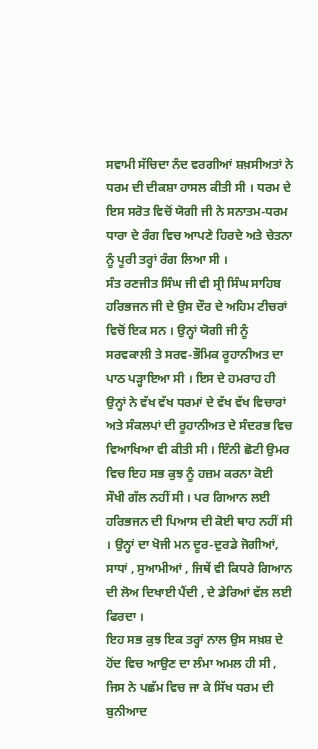ਸਵਾਮੀ ਸੱਚਿਦਾ ਨੰਦ ਵਰਗੀਆਂ ਸ਼ਖ਼ਸੀਅਤਾਂ ਨੇ ਧਰਮ ਦੀ ਦੀਕਸ਼ਾ ਹਾਸਲ ਕੀਤੀ ਸੀ । ਧਰਮ ਦੇ ਇਸ ਸਰੋਤ ਵਿਚੋਂ ਯੋਗੀ ਜੀ ਨੇ ਸਨਾਤਮ-ਧਰਮ ਧਾਰਾ ਦੇ ਰੰਗ ਵਿਚ ਆਪਣੇ ਹਿਰਦੇ ਅਤੇ ਚੇਤਨਾ ਨੂੰ ਪੂਰੀ ਤਰ੍ਹਾਂ ਰੰਗ ਲਿਆ ਸੀ ।
ਸੰਤ ਰਣਜੀਤ ਸਿੰਘ ਜੀ ਵੀ ਸ੍ਰੀ ਸਿੰਘ ਸਾਹਿਬ ਹਰਿਭਜਨ ਜੀ ਦੇ ਉਸ ਦੌਰ ਦੇ ਅਹਿਮ ਟੀਚਰਾਂ ਵਿਚੋਂ ਇਕ ਸਨ । ਉਨ੍ਹਾਂ ਯੋਗੀ ਜੀ ਨੂੰ ਸਰਵਕਾਲੀ ਤੇ ਸਰਵ-ਭੌਮਿਕ ਰੂਹਾਨੀਅਤ ਦਾ ਪਾਠ ਪੜ੍ਹਾਇਆ ਸੀ । ਇਸ ਦੇ ਹਮਰਾਹ ਹੀ ਉਨ੍ਹਾਂ ਨੇ ਵੱਖ ਵੱਖ ਧਰਮਾਂ ਦੇ ਵੱਖ ਵੱਖ ਵਿਚਾਰਾਂ ਅਤੇ ਸੰਕਲਪਾਂ ਦੀ ਰੂਹਾਨੀਅਤ ਦੇ ਸੰਦਰਭ ਵਿਚ ਵਿਆਖਿਆ ਵੀ ਕੀਤੀ ਸੀ । ਇੰਨੀ ਛੋਟੀ ਉਮਰ ਵਿਚ ਇਹ ਸਭ ਕੁਝ ਨੂੰ ਹਜ਼ਮ ਕਰਨਾ ਕੋਈ ਸੌਖੀ ਗੱਲ ਨਹੀਂ ਸੀ । ਪਰ ਗਿਆਨ ਲਈ ਹਰਿਭਜਨ ਦੀ ਪਿਆਸ ਦੀ ਕੋਈ ਥਾਹ ਨਹੀਂ ਸੀ । ਉਨ੍ਹਾਂ ਦਾ ਖੋਜੀ ਮਨ ਦੂਰ-ਦੁਰਡੇ ਜੋਗੀਆਂ, ਸਾਧਾਂ , ਸੁਆਮੀਆਂ , ਜਿਥੇਂ ਵੀ ਕਿਧਰੇ ਗਿਆਨ ਦੀ ਲੋਅ ਦਿਖਾਈ ਪੈਂਦੀ , ਦੇ ਡੇਰਿਆਂ ਵੱਲ ਲਈ ਫਿਰਦਾ ।
ਇਹ ਸਭ ਕੁਝ ਇਕ ਤਰ੍ਹਾਂ ਨਾਲ ਉਸ ਸਖ਼ਸ਼ ਦੇ ਹੋਂਦ ਵਿਚ ਆਉਣ ਦਾ ਲੰਮਾ ਅਮਲ ਹੀ ਸੀ , ਜਿਸ ਨੇ ਪਛੱਮ ਵਿਚ ਜਾ ਕੇ ਸਿੱਖ ਧਰਮ ਦੀ ਬੁਨੀਆਦ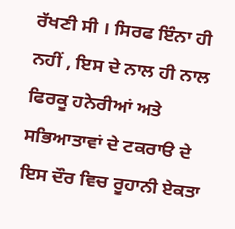ਰੱਖਣੀ ਸੀ । ਸਿਰਫ ਇੰਨਾ ਹੀ ਨਹੀਂ , ਇਸ ਦੇ ਨਾਲ ਹੀ ਨਾਲ ਫਿਰਕੂ ਹਨੇਰੀਆਂ ਅਤੇ ਸਭਿਆਤਾਵਾਂ ਦੇ ਟਕਰਾੳ ਦੇ ਇਸ ਦੌਰ ਵਿਚ ਰੂਹਾਨੀ ਏਕਤਾ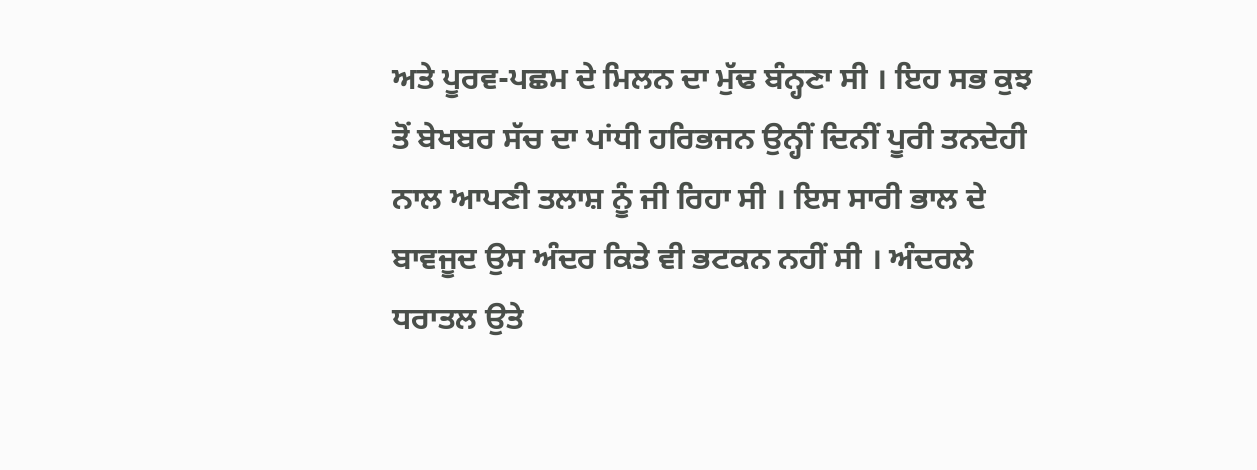ਅਤੇ ਪੂਰਵ-ਪਛਮ ਦੇ ਮਿਲਨ ਦਾ ਮੁੱਢ ਬੰਨ੍ਹਣਾ ਸੀ । ਇਹ ਸਭ ਕੁਝ ਤੋਂ ਬੇਖਬਰ ਸੱਚ ਦਾ ਪਾਂਧੀ ਹਰਿਭਜਨ ਉਨ੍ਹੀਂ ਦਿਨੀਂ ਪੂਰੀ ਤਨਦੇਹੀ ਨਾਲ ਆਪਣੀ ਤਲਾਸ਼ ਨੂੰ ਜੀ ਰਿਹਾ ਸੀ । ਇਸ ਸਾਰੀ ਭਾਲ ਦੇ ਬਾਵਜੂਦ ਉਸ ਅੰਦਰ ਕਿਤੇ ਵੀ ਭਟਕਨ ਨਹੀਂ ਸੀ । ਅੰਦਰਲੇ ਧਰਾਤਲ ਉਤੇ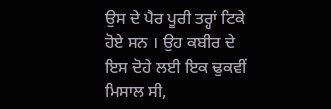ਉਸ ਦੇ ਪੈਰ ਪੂਰੀ ਤਰ੍ਹਾਂ ਟਿਕੇ ਹੋਏ ਸਨ । ਉਹ ਕਬੀਰ ਦੇ ਇਸ ਦੋਹੇ ਲਈ ਇਕ ਢੁਕਵੀਂ ਮਿਸਾਲ ਸੀ,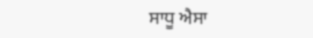ਸਾਧੂ ਐਸਾ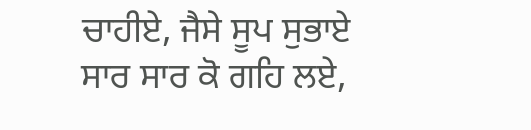ਚਾਹੀਏ, ਜੈਸੇ ਸੂਪ ਸੁਭਾਏ
ਸਾਰ ਸਾਰ ਕੋ ਗਹਿ ਲਏ,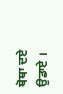ਥੋਥਾ ਦਏ ਉਡਾਏ ।